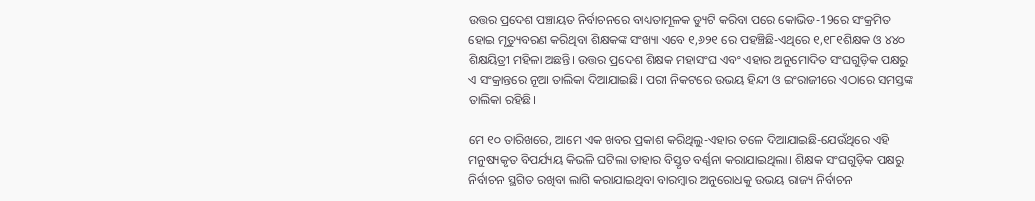ଉତ୍ତର ପ୍ରଦେଶ ପଞ୍ଚାୟତ ନିର୍ବାଚନରେ ବାଧ୍ୟତାମୂଳକ ଡ୍ୟୁଟି କରିବା ପରେ କୋଭିଡ-19ରେ ସଂକ୍ରମିତ ହୋଇ ମୃତ୍ୟୁବରଣ କରିଥିବା ଶିକ୍ଷକଙ୍କ ସଂଖ୍ୟା ଏବେ ୧,୬୨୧ ରେ ପହଞ୍ଚିଛି-ଏଥିରେ ୧,୧୮୧ଶିକ୍ଷକ ଓ ୪୪୦ ଶିକ୍ଷୟିତ୍ରୀ ମହିଳା ଅଛନ୍ତି। ଉତ୍ତର ପ୍ରଦେଶ ଶିକ୍ଷକ ମହାସଂଘ ଏବଂ ଏହାର ଅନୁମୋଦିତ ସଂଘଗୁଡ଼ିକ ପକ୍ଷରୁ ଏ ସଂକ୍ରାନ୍ତରେ ନୂଆ ତାଲିକା ଦିଆଯାଇଛି। ପରୀ ନିକଟରେ ଉଭୟ ହିନ୍ଦୀ ଓ ଇଂରାଜୀରେ ଏଠାରେ ସମସ୍ତଙ୍କ ତାଲିକା ରହିଛି।

ମେ ୧୦ ତାରିଖରେ, ଆମେ ଏକ ଖବର ପ୍ରକାଶ କରିଥିଲୁ-ଏହାର ତଳେ ଦିଆଯାଇଛି-ଯେଉଁଥିରେ ଏହି ମନୁଷ୍ୟକୃତ ବିପର୍ଯ୍ୟୟ କିଭଳି ଘଟିଲା ତାହାର ବିସ୍ତୃତ ବର୍ଣ୍ଣନା କରାଯାଇଥିଲା। ଶିକ୍ଷକ ସଂଘଗୁଡ଼ିକ ପକ୍ଷରୁ ନିର୍ବାଚନ ସ୍ଥଗିତ ରଖିବା ଲାଗି କରାଯାଇଥିବା ବାରମ୍ବାର ଅନୁରୋଧକୁ ଉଭୟ ରାଜ୍ୟ ନିର୍ବାଚନ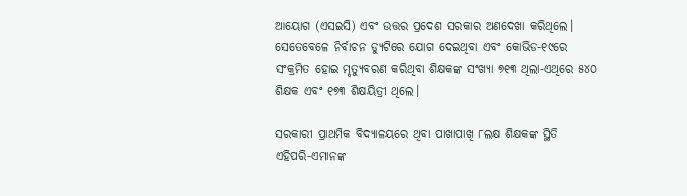ଆୟୋଗ (ଏସଇସି) ଏବଂ ଉତ୍ତର ପ୍ରଦେଶ ସରକାର ଅଣଦେଖା କରିଥିଲେ। ସେତେବେଳେ ନିର୍ବାଚନ ଡ୍ୟୁଟିରେ ଯୋଗ ଦେଇଥିବା ଏବଂ କୋଭିଡ-୧୯ରେ ସଂକ୍ରମିତ ହୋଇ ମୃତ୍ୟୁବରଣ କରିଥିବା ଶିକ୍ଷକଙ୍କ ସଂଖ୍ୟା ୭୧୩ ଥିଲା-ଏଥିରେ ୫୪୦ ଶିକ୍ଷକ ଏବଂ ୧୭୩ ଶିକ୍ଷୟିତ୍ରୀ ଥିଲେ।

ସରକାରୀ ପ୍ରାଥମିକ ବିଦ୍ୟାଳୟରେ ଥିବା ପାଖାପାଖି ୮ଲକ୍ଷ ଶିକ୍ଷକଙ୍କ ସ୍ଥିତି ଏହିପରି-ଏମାନଙ୍କ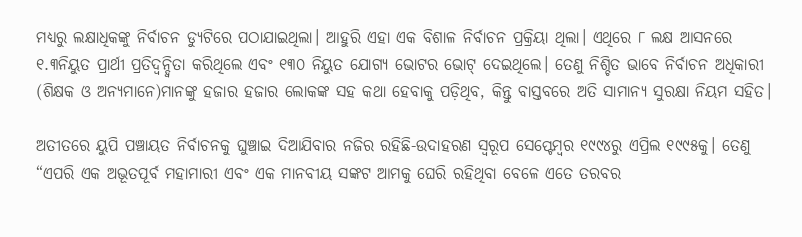ମଧ୍ୟରୁ ଲକ୍ଷାଧିକଙ୍କୁ ନିର୍ବାଚନ ଡ୍ୟୁଟିରେ ପଠାଯାଇଥିଲା। ଆହୁରି ଏହା ଏକ ବିଶାଳ ନିର୍ବାଚନ ପ୍ରକ୍ରିୟା ଥିଲା। ଏଥିରେ ୮ ଲକ୍ଷ ଆସନରେ ୧.୩ନିୟୁତ ପ୍ରାର୍ଥୀ ପ୍ରତିଦ୍ୱନ୍ଦ୍ୱିତା କରିଥିଲେ ଏବଂ ୧୩୦ ନିୟୁତ ଯୋଗ୍ୟ ଭୋଟର ଭୋଟ୍ ଦେଇଥିଲେ। ତେଣୁ ନିଶ୍ଚିତ ଭାବେ ନିର୍ବାଚନ ଅଧିକାରୀ (ଶିକ୍ଷକ ଓ ଅନ୍ୟମାନେ)ମାନଙ୍କୁ ହଜାର ହଜାର ଲୋକଙ୍କ ସହ କଥା ହେବାକୁ ପଡ଼ିଥିବ, କିନ୍ତୁ ବାସ୍ତବରେ ଅତି ସାମାନ୍ୟ ସୁରକ୍ଷା ନିୟମ ସହିତ।

ଅତୀତରେ ୟୁପି ପଞ୍ଚାୟତ ନିର୍ବାଚନକୁ ଘୁଞ୍ଚାଇ ଦିଆଯିବାର ନଜିର ରହିଛି-ଉଦାହରଣ ସ୍ୱରୂପ ସେପ୍ଟେମ୍ବର ୧୯୯୪ରୁ ଏପ୍ରିଲ ୧୯୯୫କୁ। ତେଣୁ “ଏପରି ଏକ ଅଭୂତପୂର୍ବ ମହାମାରୀ ଏବଂ ଏକ ମାନବୀୟ ସଙ୍କଟ ଆମକୁ ଘେରି ରହିଥିବା ବେଳେ ଏତେ ତରବର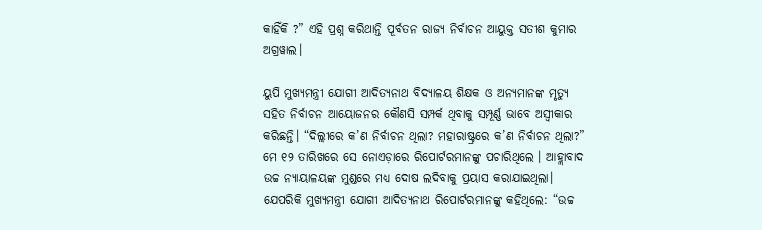କାହିଁକି ?” ଏହି ପ୍ରଶ୍ନ କରିଥାନ୍ତି ପୂର୍ବତନ ରାଜ୍ୟ ନିର୍ବାଚନ ଆୟୁକ୍ତ ସତୀଶ କୁମାର ଅଗ୍ରୱାଲ।

ୟୁପି ମୁଖ୍ୟମନ୍ତ୍ରୀ ଯୋଗୀ ଆଦିତ୍ୟନାଥ ବିଦ୍ୟାଳୟ ଶିକ୍ଷକ ଓ ଅନ୍ୟମାନଙ୍କ ମୃତ୍ୟୁ ସହିତ ନିର୍ବାଚନ ଆୟୋଜନର କୌଣସି ସମ୍ପର୍କ ଥିବାକୁ ସମ୍ପୂର୍ଣ୍ଣ ଭାବେ ଅସ୍ୱୀକାର କରିଛନ୍ତି। “ଦିଲ୍ଲୀରେ କ’ଣ ନିର୍ବାଚନ ଥିଲା? ମହାରାଷ୍ଟ୍ରରେ କ’ଣ ନିର୍ବାଚନ ଥିଲା?” ମେ ୧୨ ତାରିଖରେ ସେ ନୋଏଡ଼ାରେ ରିପୋର୍ଟରମାନଙ୍କୁ ପଚାରିଥିଲେ । ଆହ୍ଲାବାଦ ଉଚ୍ଚ ନ୍ୟାୟାଳୟଙ୍କ ମୁଣ୍ଡରେ ମଧ୍ୟ ଦୋଷ ଲଦିବାକୁ ପ୍ରୟାସ କରାଯାଇଥିଲା। ଯେପରିକି ମୁଖ୍ୟମନ୍ତ୍ରୀ ଯୋଗୀ ଆଦିତ୍ୟନାଥ ରିପୋର୍ଟରମାନଙ୍କୁ କହିଥିଲେ: “ଉଚ୍ଚ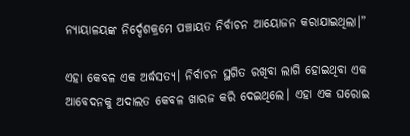ନ୍ୟାୟାଳୟଙ୍କ ନିର୍ଦ୍ଦେଶକ୍ରମେ ପଞ୍ଚାୟତ ନିର୍ବାଚନ ଆୟୋଜନ କରାଯାଇଥିଲା।”

ଏହା କେବଳ ଏକ ଅର୍ଦ୍ଧସତ୍ୟ। ନିର୍ବାଚନ ସ୍ଥଗିତ ରଖିବା ଲାଗି ହୋଇଥିବା ଏକ ଆବେଦନକୁ ଅଦାଲତ କେବଳ ଖାରଜ କରି ଦେଇଥିଲେ। ଏହା ଏକ ଘରୋଇ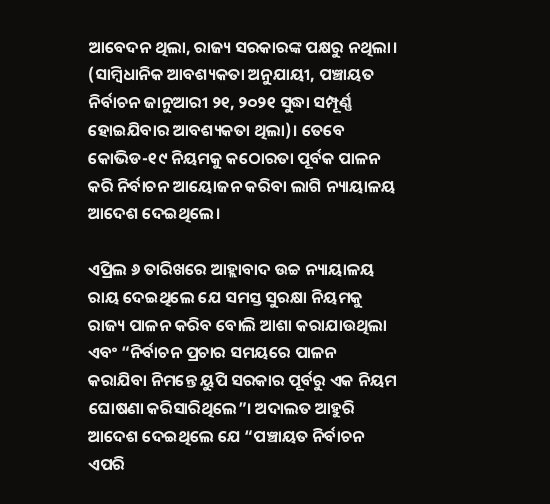ଆବେଦନ ଥିଲା, ରାଜ୍ୟ ସରକାରଙ୍କ ପକ୍ଷରୁ ନଥିଲା। (ସାମ୍ବିଧାନିକ ଆବଶ୍ୟକତା ଅନୁଯାୟୀ, ପଞ୍ଚାୟତ ନିର୍ବାଚନ ଜାନୁଆରୀ ୨୧, ୨୦୨୧ ସୁଦ୍ଧା ସମ୍ପୂର୍ଣ୍ଣ ହୋଇଯିବାର ଆବଶ୍ୟକତା ଥିଲା)। ତେବେ କୋଭିଡ-୧୯ ନିୟମକୁ କଠୋରତା ପୂର୍ବକ ପାଳନ କରି ନିର୍ବାଚନ ଆୟୋଜନ କରିବା ଲାଗି ନ୍ୟାୟାଳୟ ଆଦେଶ ଦେଇଥିଲେ।

ଏପ୍ରିଲ ୬ ତାରିଖରେ ଆହ୍ଲାବାଦ ଉଚ୍ଚ ନ୍ୟାୟାଳୟ ରାୟ ଦେଇଥିଲେ ଯେ ସମସ୍ତ ସୁରକ୍ଷା ନିୟମକୁ ରାଜ୍ୟ ପାଳନ କରିବ ବୋଲି ଆଶା କରାଯାଉଥିଲା ଏବଂ “ନିର୍ବାଚନ ପ୍ରଚାର ସମୟରେ ପାଳନ କରାଯିବା ନିମନ୍ତେ ୟୁପି ସରକାର ପୂର୍ବରୁ ଏକ ନିୟମ ଘୋଷଣା କରିସାରିଥିଲେ”। ଅଦାଲତ ଆହୁରି ଆଦେଶ ଦେଇଥିଲେ ଯେ “ପଞ୍ଚାୟତ ନିର୍ବାଚନ ଏପରି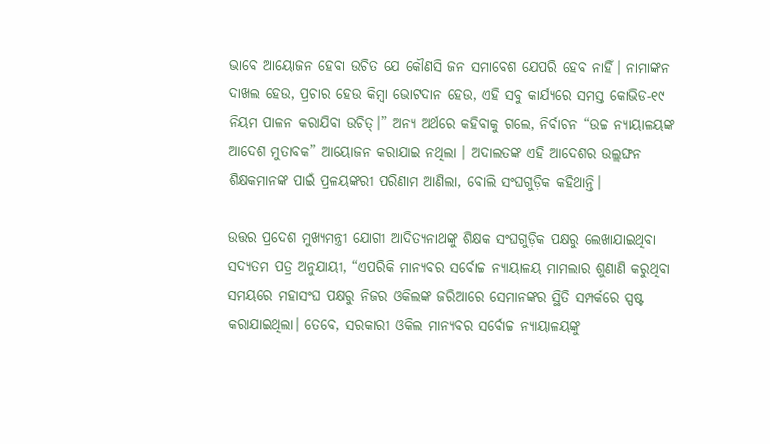ଭାବେ ଆୟୋଜନ ହେବା ଉଚିତ ଯେ କୌଣସି ଜନ ସମାବେଶ ଯେପରି ହେବ ନାହିଁ। ନାମାଙ୍କନ ଦାଖଲ ହେଉ, ପ୍ରଚାର ହେଉ କିମ୍ବା ଭୋଟଦାନ ହେଉ, ଏହି ସବୁ କାର୍ଯ୍ୟରେ ସମସ୍ତ କୋଭିଡ-୧୯ ନିୟମ ପାଳନ କରାଯିବା ଉଚିତ୍।” ଅନ୍ୟ ଅର୍ଥରେ କହିବାକୁ ଗଲେ, ନିର୍ବାଚନ “ଉଚ୍ଚ ନ୍ୟାୟାଳୟଙ୍କ ଆଦେଶ ମୁତାବକ” ଆୟୋଜନ କରାଯାଇ ନଥିଲା । ଅଦାଲତଙ୍କ ଏହି ଆଦେଶର ଉଲ୍ଲଙ୍ଘନ ଶିକ୍ଷକମାନଙ୍କ ପାଇଁ ପ୍ରଳୟଙ୍କରୀ ପରିଣାମ ଆଣିଲା, ବୋଲି ସଂଘଗୁଡ଼ିକ କହିଥାନ୍ତି।

ଉତ୍ତର ପ୍ରଦେଶ ମୁଖ୍ୟମନ୍ତ୍ରୀ ଯୋଗୀ ଆଦିତ୍ୟନାଥଙ୍କୁ ଶିକ୍ଷକ ସଂଘଗୁଡ଼ିକ ପକ୍ଷରୁ ଲେଖାଯାଇଥିବା ସଦ୍ୟତମ ପତ୍ର ଅନୁଯାୟୀ, “ଏପରିକି ମାନ୍ୟବର ସର୍ବୋଚ୍ଚ ନ୍ୟାୟାଳୟ ମାମଲାର ଶୁଣାଣି କରୁଥିବା ସମୟରେ ମହାସଂଘ ପକ୍ଷରୁ ନିଜର ଓକିଲଙ୍କ ଜରିଆରେ ସେମାନଙ୍କର ସ୍ଥିତି ସମ୍ପର୍କରେ ସ୍ପଷ୍ଟ କରାଯାଇଥିଲା। ତେବେ, ସରକାରୀ ଓକିଲ ମାନ୍ୟବର ସର୍ବୋଚ୍ଚ ନ୍ୟାୟାଳୟଙ୍କୁ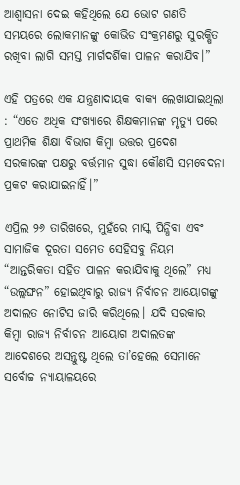ଆଶ୍ଵାସନା ଦେଇ କହିଥିଲେ ଯେ ଭୋଟ ଗଣତି ସମୟରେ ଲୋକମାନଙ୍କୁ କୋଭିଡ ସଂକ୍ରମଣରୁ ସୁରକ୍ଷିତ ରଖିବା ଲାଗି ସମସ୍ତ ମାର୍ଗଦର୍ଶିକା ପାଳନ କରାଯିବ।”

ଏହି ପତ୍ରରେ ଏକ ଯନ୍ତ୍ରଣାଦାୟକ ବାକ୍ୟ ଲେଖାଯାଇଥିଲା : “ଏତେ ଅଧିକ ସଂଖ୍ୟାରେ ଶିକ୍ଷକମାନଙ୍କ ମୃତ୍ୟୁ ପରେ ପ୍ରାଥମିକ ଶିକ୍ଷା ବିଭାଗ କିମ୍ବା ଉତ୍ତର ପ୍ରଦେଶ ସରକାରଙ୍କ ପକ୍ଷରୁ ବର୍ତ୍ତମାନ ସୁଦ୍ଧା କୌଣସି ସମବେଦନା ପ୍ରକଟ କରାଯାଇନାହିଁ।”

ଏପ୍ରିଲ ୨୬ ତାରିଖରେ, ମୁହଁରେ ମାସ୍କ ପିନ୍ଧିବା ଏବଂ ସାମାଜିକ ଦୂରତା ସମେତ ସେହିସବୁ ନିୟମ “ଆନ୍ତରିକତା ସହିତ ପାଳନ କରାଯିବାକୁ ଥିଲେ” ମଧ୍ୟ “ଉଲ୍ଲଙ୍ଘନ” ହୋଇଥିବାରୁ ରାଜ୍ୟ ନିର୍ବାଚନ ଆୟୋଗଙ୍କୁ ଅଦାଲତ ନୋଟିସ ଜାରି କରିଥିଲେ। ଯଦି ସରକାର କିମ୍ବା ରାଜ୍ୟ ନିର୍ବାଚନ ଆୟୋଗ ଅଦାଲତଙ୍କ ଆଦେଶରେ ଅସନ୍ତୁଷ୍ଟ ଥିଲେ ତା’ହେଲେ ସେମାନେ ସର୍ବୋଚ୍ଚ ନ୍ୟାୟାଳୟରେ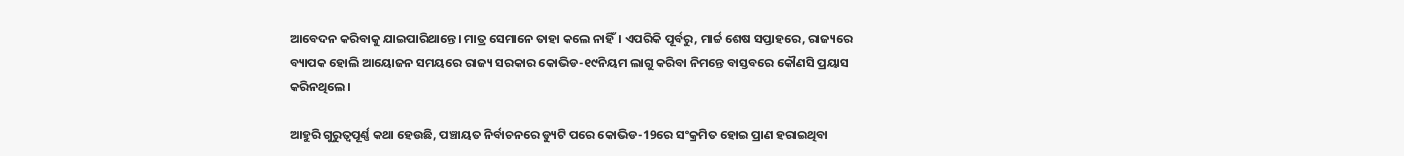ଆବେଦନ କରିବାକୁ ଯାଇପାରିଥାନ୍ତେ। ମାତ୍ର ସେମାନେ ତାହା କଲେ ନାହିଁ। ଏପରିକି ପୂର୍ବରୁ, ମାର୍ଚ୍ଚ ଶେଷ ସପ୍ତାହରେ, ରାଜ୍ୟରେ ବ୍ୟାପକ ହୋଲି ଆୟୋଜନ ସମୟରେ ରାଜ୍ୟ ସରକାର କୋଭିଡ-୧୯ନିୟମ ଲାଗୁ କରିବା ନିମନ୍ତେ ବାସ୍ତବରେ କୌଣସି ପ୍ରୟାସ କରିନଥିଲେ।

ଆହୁରି ଗୁରୁତ୍ୱପୂର୍ଣ୍ଣ କଥା ହେଉଛି, ପଞ୍ଚାୟତ ନିର୍ବାଚନରେ ଡ୍ୟୁଟି ପରେ କୋଭିଡ-19ରେ ସଂକ୍ରମିତ ହୋଇ ପ୍ରାଣ ହରାଇଥିବା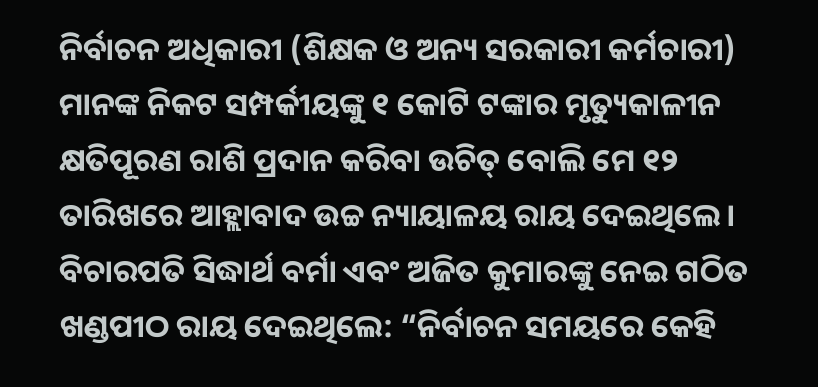ନିର୍ବାଚନ ଅଧିକାରୀ (ଶିକ୍ଷକ ଓ ଅନ୍ୟ ସରକାରୀ କର୍ମଚାରୀ) ମାନଙ୍କ ନିକଟ ସମ୍ପର୍କୀୟଙ୍କୁ ୧ କୋଟି ଟଙ୍କାର ମୃତ୍ୟୁକାଳୀନ କ୍ଷତିପୂରଣ ରାଶି ପ୍ରଦାନ କରିବା ଉଚିତ୍ ବୋଲି ମେ ୧୨ ତାରିଖରେ ଆହ୍ଲାବାଦ ଉଚ୍ଚ ନ୍ୟାୟାଳୟ ରାୟ ଦେଇଥିଲେ। ବିଚାରପତି ସିଦ୍ଧାର୍ଥ ବର୍ମା ଏବଂ ଅଜିତ କୁମାରଙ୍କୁ ନେଇ ଗଠିତ ଖଣ୍ଡପୀଠ ରାୟ ଦେଇଥିଲେ: “ନିର୍ବାଚନ ସମୟରେ କେହି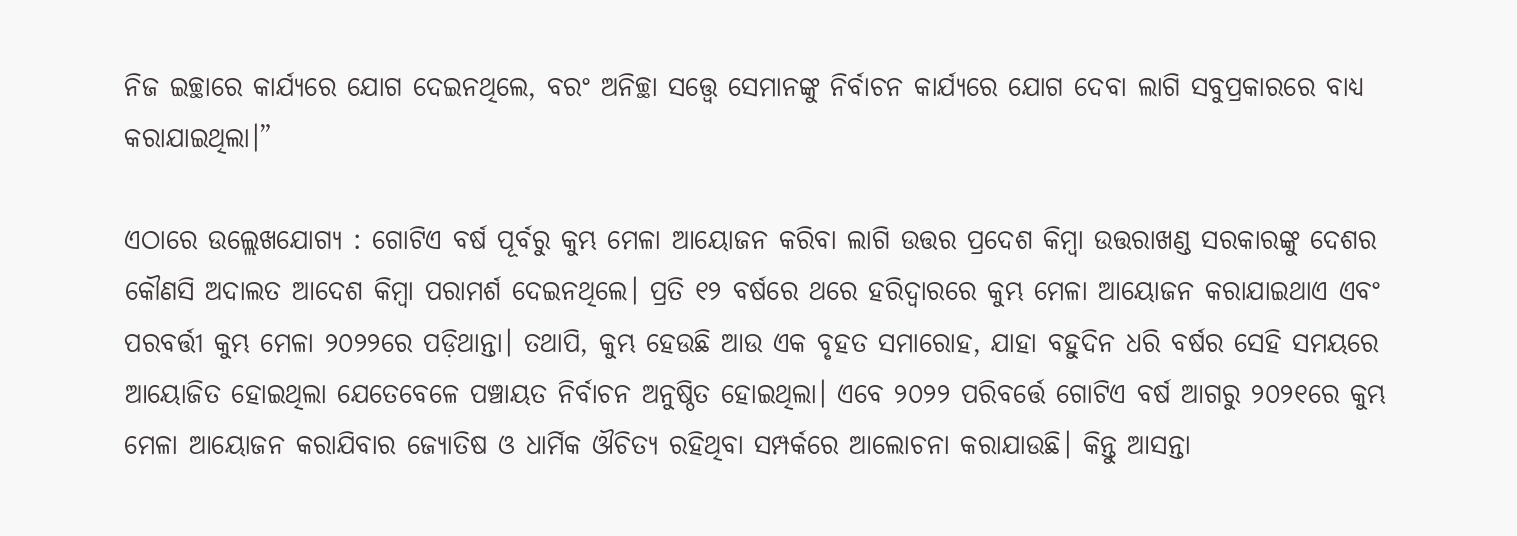ନିଜ ଇଚ୍ଛାରେ କାର୍ଯ୍ୟରେ ଯୋଗ ଦେଇନଥିଲେ, ବରଂ ଅନିଚ୍ଛା ସତ୍ତ୍ୱେ ସେମାନଙ୍କୁ ନିର୍ବାଚନ କାର୍ଯ୍ୟରେ ଯୋଗ ଦେବା ଲାଗି ସବୁପ୍ରକାରରେ ବାଧ୍ୟ କରାଯାଇଥିଲା।”

ଏଠାରେ ଉଲ୍ଲେଖଯୋଗ୍ୟ : ଗୋଟିଏ ବର୍ଷ ପୂର୍ବରୁ କୁମ୍ଭ ମେଳା ଆୟୋଜନ କରିବା ଲାଗି ଉତ୍ତର ପ୍ରଦେଶ କିମ୍ବା ଉତ୍ତରାଖଣ୍ଡ ସରକାରଙ୍କୁ ଦେଶର କୌଣସି ଅଦାଲତ ଆଦେଶ କିମ୍ବା ପରାମର୍ଶ ଦେଇନଥିଲେ। ପ୍ରତି ୧୨ ବର୍ଷରେ ଥରେ ହରିଦ୍ୱାରରେ କୁମ୍ଭ ମେଳା ଆୟୋଜନ କରାଯାଇଥାଏ ଏବଂ ପରବର୍ତ୍ତୀ କୁମ୍ଭ ମେଳା ୨୦୨୨ରେ ପଡ଼ିଥାନ୍ତା। ତଥାପି, କୁମ୍ଭ ହେଉଛି ଆଉ ଏକ ବୃହତ ସମାରୋହ, ଯାହା ବହୁଦିନ ଧରି ବର୍ଷର ସେହି ସମୟରେ ଆୟୋଜିତ ହୋଇଥିଲା ଯେତେବେଳେ ପଞ୍ଚାୟତ ନିର୍ବାଚନ ଅନୁଷ୍ଠିତ ହୋଇଥିଲା। ଏବେ ୨୦୨୨ ପରିବର୍ତ୍ତେ ଗୋଟିଏ ବର୍ଷ ଆଗରୁ ୨୦୨୧ରେ କୁମ୍ଭ ମେଳା ଆୟୋଜନ କରାଯିବାର ଜ୍ୟୋତିଷ ଓ ଧାର୍ମିକ ଔଚିତ୍ୟ ରହିଥିବା ସମ୍ପର୍କରେ ଆଲୋଚନା କରାଯାଉଛି। କିନ୍ତୁ ଆସନ୍ତା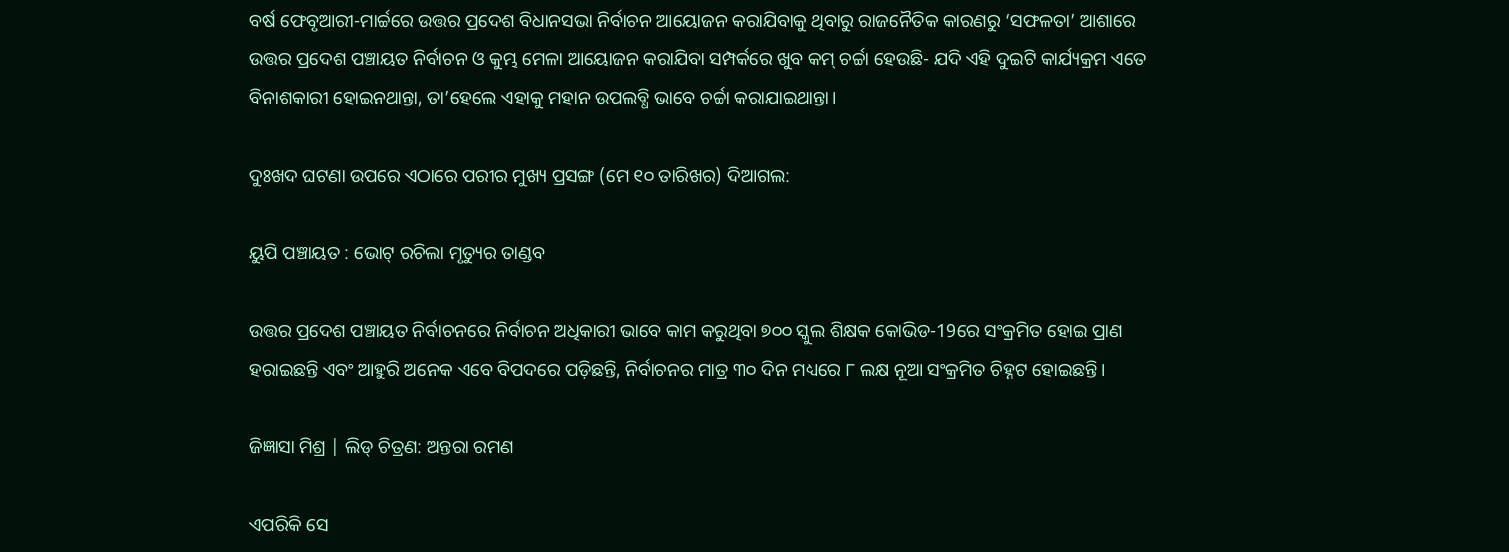ବର୍ଷ ଫେବୃଆରୀ-ମାର୍ଚ୍ଚରେ ଉତ୍ତର ପ୍ରଦେଶ ବିଧାନସଭା ନିର୍ବାଚନ ଆୟୋଜନ କରାଯିବାକୁ ଥିବାରୁ ରାଜନୈତିକ କାରଣରୁ ‘ସଫଳତା’ ଆଶାରେ ଉତ୍ତର ପ୍ରଦେଶ ପଞ୍ଚାୟତ ନିର୍ବାଚନ ଓ କୁମ୍ଭ ମେଳା ଆୟୋଜନ କରାଯିବା ସମ୍ପର୍କରେ ଖୁବ କମ୍ ଚର୍ଚ୍ଚା ହେଉଛି- ଯଦି ଏହି ଦୁଇଟି କାର୍ଯ୍ୟକ୍ରମ ଏତେ ବିନାଶକାରୀ ହୋଇନଥାନ୍ତା, ତା’ହେଲେ ଏହାକୁ ମହାନ ଉପଲବ୍ଧି ଭାବେ ଚର୍ଚ୍ଚା କରାଯାଇଥାନ୍ତା।

ଦୁଃଖଦ ଘଟଣା ଉପରେ ଏଠାରେ ପରୀର ମୁଖ୍ୟ ପ୍ରସଙ୍ଗ (ମେ ୧୦ ତାରିଖର) ଦିଆଗଲ:

ୟୁପି ପଞ୍ଚାୟତ : ଭୋଟ୍ ରଚିଲା ମୃତ୍ୟୁର ତାଣ୍ଡବ

ଉତ୍ତର ପ୍ରଦେଶ ପଞ୍ଚାୟତ ନିର୍ବାଚନରେ ନିର୍ବାଚନ ଅଧିକାରୀ ଭାବେ କାମ କରୁଥିବା ୭୦୦ ସ୍କୁଲ ଶିକ୍ଷକ କୋଭିଡ-19ରେ ସଂକ୍ରମିତ ହୋଇ ପ୍ରାଣ ହରାଇଛନ୍ତି ଏବଂ ଆହୁରି ଅନେକ ଏବେ ବିପଦରେ ପଡ଼ିଛନ୍ତି, ନିର୍ବାଚନର ମାତ୍ର ୩୦ ଦିନ ମଧ୍ୟରେ ୮ ଲକ୍ଷ ନୂଆ ସଂକ୍ରମିତ ଚିହ୍ନଟ ହୋଇଛନ୍ତି।

ଜିଜ୍ଞାସା ମିଶ୍ର | ଲିଡ୍ ଚିତ୍ରଣ: ଅନ୍ତରା ରମଣ

ଏପରିକି ସେ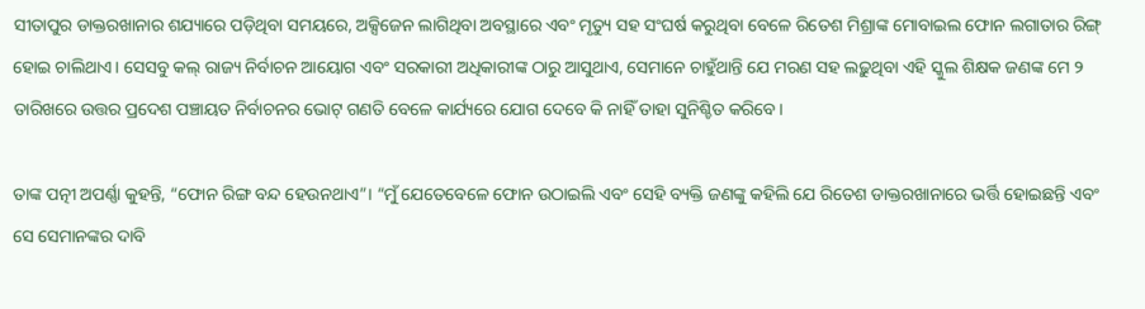ସୀତାପୁର ଡାକ୍ତରଖାନାର ଶଯ୍ୟାରେ ପଡ଼ିଥିବା ସମୟରେ, ଅକ୍ସିଜେନ ଲାଗିଥିବା ଅବସ୍ଥାରେ ଏବଂ ମୃତ୍ୟୁ ସହ ସଂଘର୍ଷ କରୁଥିବା ବେଳେ ରିତେଶ ମିଶ୍ରାଙ୍କ ମୋବାଇଲ ଫୋନ ଲଗାତାର ରିଙ୍ଗ୍ ହୋଇ ଚାଲିଥାଏ। ସେସବୁ କଲ୍ ରାଜ୍ୟ ନିର୍ବାଚନ ଆୟୋଗ ଏବଂ ସରକାରୀ ଅଧିକାରୀଙ୍କ ଠାରୁ ଆସୁଥାଏ, ସେମାନେ ଚାହୁଁଥାନ୍ତି ଯେ ମରଣ ସହ ଲଢ଼ୁଥିବା ଏହି ସ୍କୁଲ ଶିକ୍ଷକ ଜଣଙ୍କ ମେ ୨ ତାରିଖରେ ଉତ୍ତର ପ୍ରଦେଶ ପଞ୍ଚାୟତ ନିର୍ବାଚନର ଭୋଟ୍ ଗଣତି ବେଳେ କାର୍ଯ୍ୟରେ ଯୋଗ ଦେବେ କି ନାହିଁ ତାହା ସୁନିଶ୍ଚିତ କରିବେ।

ତାଙ୍କ ପତ୍ନୀ ଅପର୍ଣ୍ଣା କୁହନ୍ତି, “ଫୋନ ରିଙ୍ଗ ବନ୍ଦ ହେଉନଥାଏ”। “ମୁଁ ଯେତେବେଳେ ଫୋନ ଉଠାଇଲି ଏବଂ ସେହି ବ୍ୟକ୍ତି ଜଣଙ୍କୁ କହିଲି ଯେ ରିତେଶ ଡାକ୍ତରଖାନାରେ ଭର୍ତ୍ତି ହୋଇଛନ୍ତି ଏବଂ ସେ ସେମାନଙ୍କର ଦାବି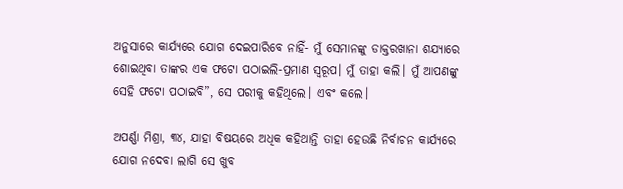ଅନୁସାରେ କାର୍ଯ୍ୟରେ ଯୋଗ ଦେଇପାରିବେ ନାହିଁ- ମୁଁ ସେମାନଙ୍କୁ ଡାକ୍ତରଖାନା ଶଯ୍ୟାରେ ଶୋଇଥିବା ତାଙ୍କର ଏକ ଫଟୋ ପଠାଇଲି-ପ୍ରମାଣ ସ୍ୱରୂପ। ମୁଁ ତାହା କଲି। ମୁଁ ଆପଣଙ୍କୁ ସେହି ଫଟୋ ପଠାଇବି”, ସେ ପରୀକୁ କହିଥିଲେ। ଏବଂ କଲେ।

ଅପର୍ଣ୍ଣା ମିଶ୍ରା, ୩୪, ଯାହା ବିଷୟରେ ଅଧିକ କହିଥାନ୍ତି ତାହା ହେଉଛି ନିର୍ବାଚନ କାର୍ଯ୍ୟରେ ଯୋଗ ନଦେବା ଲାଗି ସେ ଖୁବ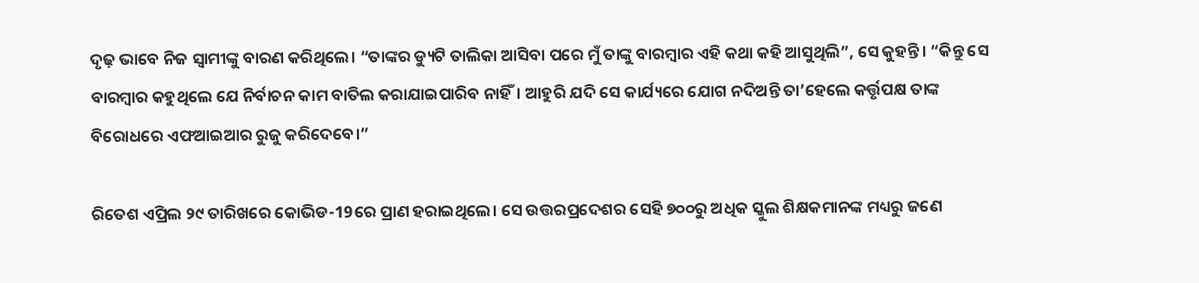ଦୃଢ଼ ଭାବେ ନିଜ ସ୍ୱାମୀଙ୍କୁ ବାରଣ କରିଥିଲେ। “ତାଙ୍କର ଡ୍ୟୁଟି ତାଲିକା ଆସିବା ପରେ ମୁଁ ତାଙ୍କୁ ବାରମ୍ବାର ଏହି କଥା କହି ଆସୁଥିଲି”, ସେ କୁହନ୍ତି। “କିନ୍ତୁ ସେ ବାରମ୍ବାର କହୁଥିଲେ ଯେ ନିର୍ବାଚନ କାମ ବାତିଲ କରାଯାଇପାରିବ ନାହିଁ। ଆହୁରି ଯଦି ସେ କାର୍ଯ୍ୟରେ ଯୋଗ ନଦିଅନ୍ତି ତା’ହେଲେ କର୍ତ୍ତୃପକ୍ଷ ତାଙ୍କ ବିରୋଧରେ ଏଫଆଇଆର ରୁଜୁ କରିଦେବେ।”

ରିତେଶ ଏପ୍ରିଲ ୨୯ ତାରିଖରେ କୋଭିଡ-19ରେ ପ୍ରାଣ ହରାଇଥିଲେ। ସେ ଉତ୍ତରପ୍ରଦେଶର ସେହି ୭୦୦ରୁ ଅଧିକ ସ୍କୁଲ ଶିକ୍ଷକମାନଙ୍କ ମଧ୍ୟରୁ ଜଣେ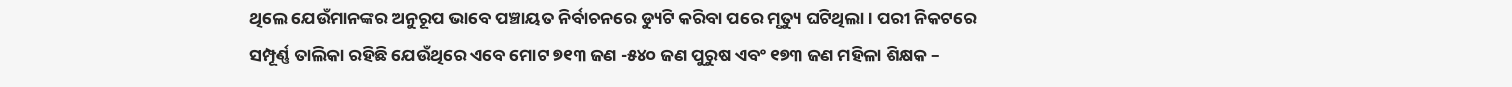ଥିଲେ ଯେଉଁମାନଙ୍କର ଅନୁରୂପ ଭାବେ ପଞ୍ଚାୟତ ନିର୍ବାଚନରେ ଡ୍ୟୁଟି କରିବା ପରେ ମୃତ୍ୟୁ ଘଟିଥିଲା। ପରୀ ନିକଟରେ ସମ୍ପୂର୍ଣ୍ଣ ତାଲିକା ରହିଛି ଯେଉଁଥିରେ ଏବେ ମୋଟ ୭୧୩ ଜଣ -୫୪୦ ଜଣ ପୁରୁଷ ଏବଂ ୧୭୩ ଜଣ ମହିଳା ଶିକ୍ଷକ –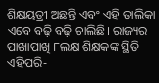ଶିକ୍ଷୟତ୍ରୀ ଅଛନ୍ତି ଏବଂ ଏହି ତାଲିକା ଏବେ ବଢ଼ି ବଢ଼ି ଚାଲିଛି। ରାଜ୍ୟର ପାଖାପାଖି ୮ଲକ୍ଷ ଶିକ୍ଷକଙ୍କ ସ୍ଥିତି ଏହିପରି-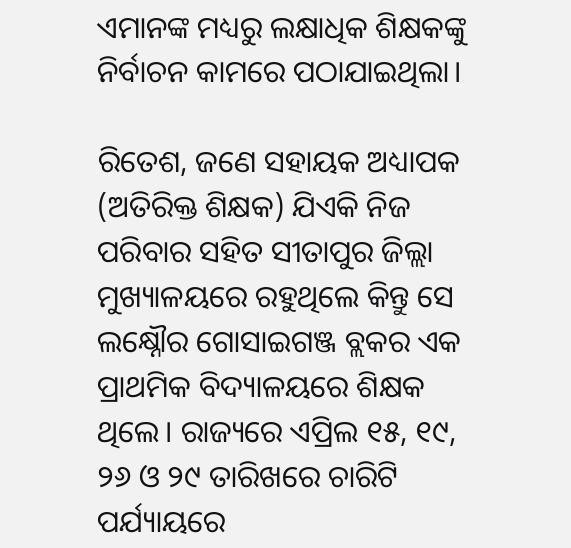ଏମାନଙ୍କ ମଧ୍ୟରୁ ଲକ୍ଷାଧିକ ଶିକ୍ଷକଙ୍କୁ ନିର୍ବାଚନ କାମରେ ପଠାଯାଇଥିଲା।

ରିତେଶ, ଜଣେ ସହାୟକ ଅଧ୍ୟାପକ (ଅତିରିକ୍ତ ଶିକ୍ଷକ) ଯିଏକି ନିଜ ପରିବାର ସହିତ ସୀତାପୁର ଜିଲ୍ଲା ମୁଖ୍ୟାଳୟରେ ରହୁଥିଲେ କିନ୍ତୁ ସେ ଲକ୍ଷ୍ନୌର ଗୋସାଇଗଞ୍ଜ ବ୍ଲକର ଏକ ପ୍ରାଥମିକ ବିଦ୍ୟାଳୟରେ ଶିକ୍ଷକ ଥିଲେ। ରାଜ୍ୟରେ ଏପ୍ରିଲ ୧୫, ୧୯, ୨୬ ଓ ୨୯ ତାରିଖରେ ଚାରିଟି ପର୍ଯ୍ୟାୟରେ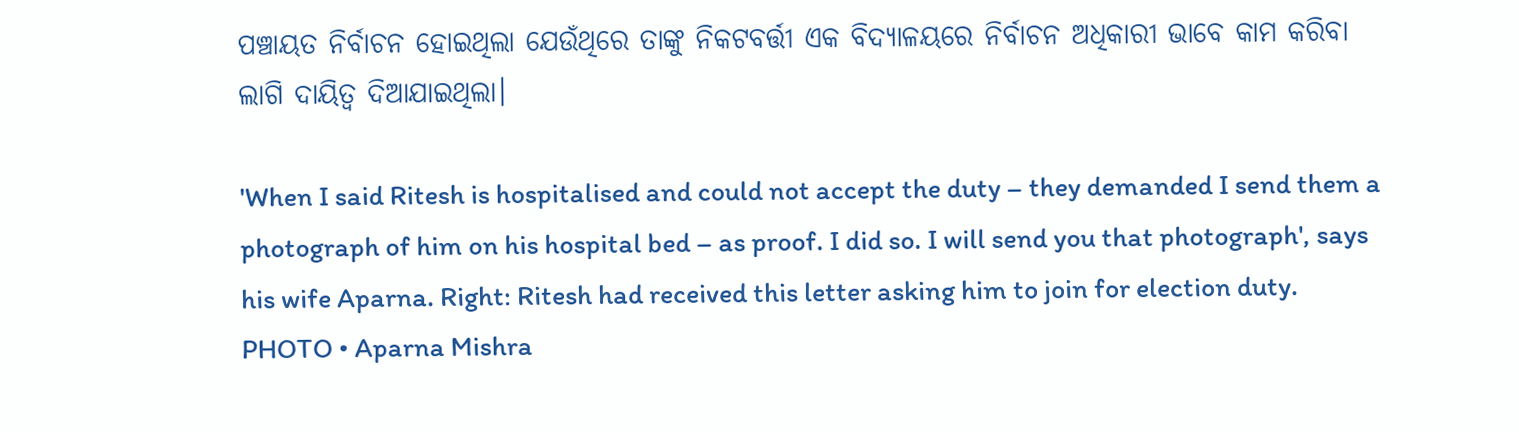ପଞ୍ଚାୟତ ନିର୍ବାଚନ ହୋଇଥିଲା ଯେଉଁଥିରେ ତାଙ୍କୁ ନିକଟବର୍ତ୍ତୀ ଏକ ବିଦ୍ୟାଳୟରେ ନିର୍ବାଚନ ଅଧିକାରୀ ଭାବେ କାମ କରିବା ଲାଗି ଦାୟିତ୍ୱ ଦିଆଯାଇଥିଲା।

'When I said Ritesh is hospitalised and could not accept the duty – they demanded I send them a photograph of him on his hospital bed – as proof. I did so. I will send you that photograph', says his wife Aparna. Right: Ritesh had received this letter asking him to join for election duty.
PHOTO • Aparna Mishra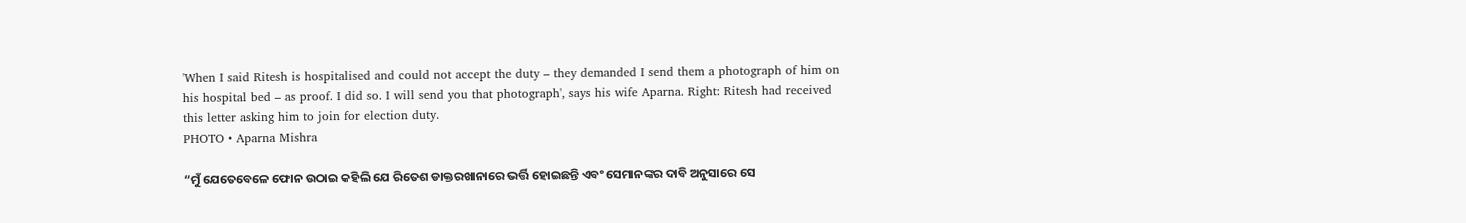'When I said Ritesh is hospitalised and could not accept the duty – they demanded I send them a photograph of him on his hospital bed – as proof. I did so. I will send you that photograph', says his wife Aparna. Right: Ritesh had received this letter asking him to join for election duty.
PHOTO • Aparna Mishra

“ମୁଁ ଯେତେବେଳେ ଫୋନ ଉଠାଇ କହିଲି ଯେ ରିତେଶ ଡାକ୍ତରଖାନାରେ ଭର୍ତ୍ତି ହୋଇଛନ୍ତି ଏବଂ ସେମାନଙ୍କର ଦାବି ଅନୁସାରେ ସେ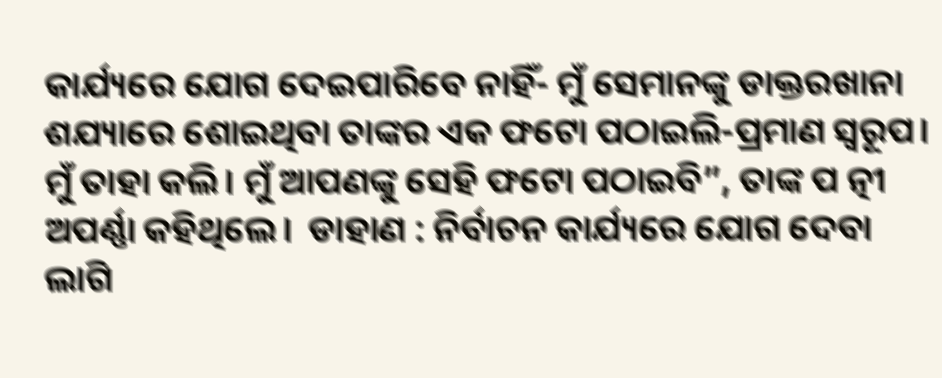କାର୍ଯ୍ୟରେ ଯୋଗ ଦେଇପାରିବେ ନାହିଁ- ମୁଁ ସେମାନଙ୍କୁ ଡାକ୍ତରଖାନା ଶଯ୍ୟାରେ ଶୋଇଥିବା ତାଙ୍କର ଏକ ଫଟୋ ପଠାଇଲି-ପ୍ରମାଣ ସ୍ୱରୂପ। ମୁଁ ତାହା କଲି। ମୁଁ ଆପଣଙ୍କୁ ସେହି ଫଟୋ ପଠାଇବି”, ତାଙ୍କ ପ ତ୍ନୀ ଅପର୍ଣ୍ଣା କହିଥିଲେ।  ଡାହାଣ : ନିର୍ବାଚନ କାର୍ଯ୍ୟରେ ଯୋଗ ଦେବା ଲାଗି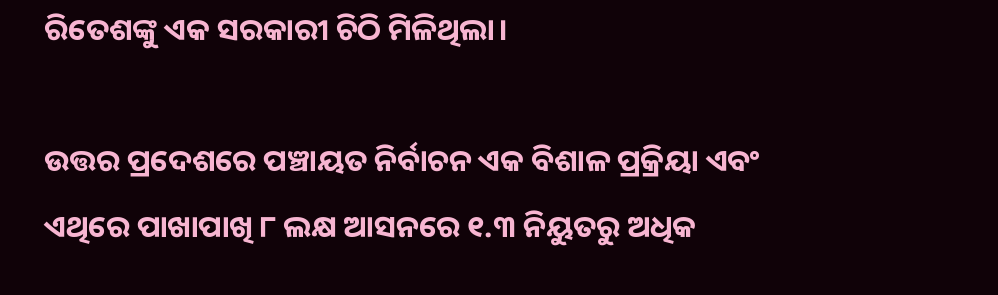ରିତେଶଙ୍କୁ ଏକ ସରକାରୀ ଚିଠି ମିଳିଥିଲା।

ଉତ୍ତର ପ୍ରଦେଶରେ ପଞ୍ଚାୟତ ନିର୍ବାଚନ ଏକ ବିଶାଳ ପ୍ରକ୍ରିୟା ଏବଂ ଏଥିରେ ପାଖାପାଖି ୮ ଲକ୍ଷ ଆସନରେ ୧.୩ ନିୟୁତରୁ ଅଧିକ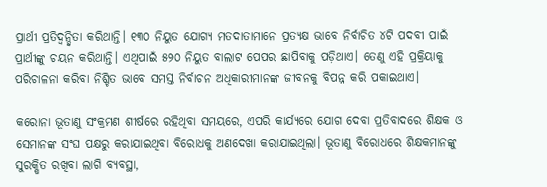ପ୍ରାର୍ଥୀ ପ୍ରତିଦ୍ୱନ୍ଦ୍ୱିତା କରିଥାନ୍ତି। ୧୩୦ ନିୟୁତ ଯୋଗ୍ୟ ମତଦାତାମାନେ ପ୍ରତ୍ୟକ୍ଷ ଭାବେ ନିର୍ବାଚିତ ୪ଟି ପଦବୀ ପାଇଁ ପ୍ରାର୍ଥୀଙ୍କୁ ଚୟନ କରିଥାନ୍ତି। ଏଥିପାଇଁ ୫୨୦ ନିୟୁତ ବାଲାଟ ପେପର ଛାପିବାକୁ ପଡ଼ିଥାଏ। ତେଣୁ ଏହି ପ୍ରକ୍ରିୟାକୁ ପରିଚାଳନା କରିବା ନିଶ୍ଚିତ ଭାବେ ସମସ୍ତ ନିର୍ବାଚନ ଅଧିକାରୀମାନଙ୍କ ଜୀବନକୁ ବିପନ୍ନ କରି ପକାଇଥାଏ।

କରୋନା ଭୂତାଣୁ ସଂକ୍ରମଣ ଶୀର୍ଷରେ ରହିଥିବା ସମୟରେ, ଏପରି କାର୍ଯ୍ୟରେ ଯୋଗ ଦେବା ପ୍ରତିବାଦରେ ଶିକ୍ଷକ ଓ ସେମାନଙ୍କ ସଂଘ ପକ୍ଷରୁ କରାଯାଇଥିବା ବିରୋଧକୁ ଅଣଦେଖା କରାଯାଇଥିଲା। ଭୂତାଣୁ ବିରୋଧରେ ଶିକ୍ଷକମାନଙ୍କୁ ସୁରକ୍ଷିତ ରଖିବା ଲାଗି ବ୍ୟବସ୍ଥା,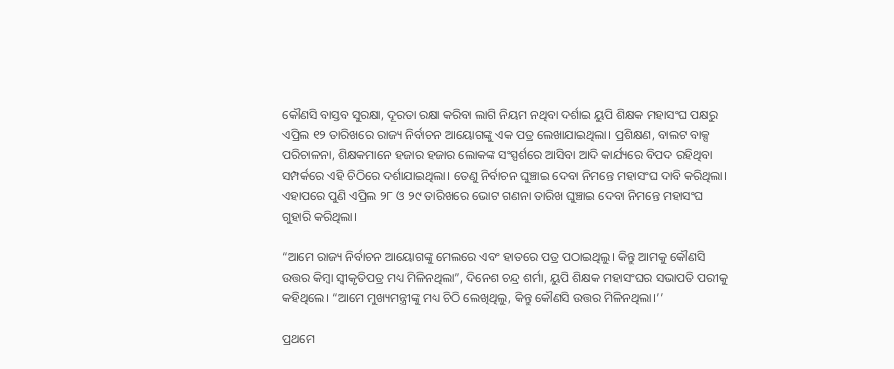କୌଣସି ବାସ୍ତବ ସୁରକ୍ଷା, ଦୂରତା ରକ୍ଷା କରିବା ଲାଗି ନିୟମ ନଥିବା ଦର୍ଶାଇ ୟୁପି ଶିକ୍ଷକ ମହାସଂଘ ପକ୍ଷରୁ ଏପ୍ରିଲ ୧୨ ତାରିଖରେ ରାଜ୍ୟ ନିର୍ବାଚନ ଆୟୋଗଙ୍କୁ ଏକ ପତ୍ର ଲେଖାଯାଇଥିଲା। ପ୍ରଶିକ୍ଷଣ, ବାଲଟ ବାକ୍ସ ପରିଚାଳନା, ଶିକ୍ଷକମାନେ ହଜାର ହଜାର ଲୋକଙ୍କ ସଂସ୍ପର୍ଶରେ ଆସିବା ଆଦି କାର୍ଯ୍ୟରେ ବିପଦ ରହିଥିବା ସମ୍ପର୍କରେ ଏହି ଚିଠିରେ ଦର୍ଶାଯାଇଥିଲା। ତେଣୁ ନିର୍ବାଚନ ଘୁଞ୍ଚାଇ ଦେବା ନିମନ୍ତେ ମହାସଂଘ ଦାବି କରିଥିଲା। ଏହାପରେ ପୁଣି ଏପ୍ରିଲ ୨୮ ଓ ୨୯ ତାରିଖରେ ଭୋଟ ଗଣନା ତାରିଖ ଘୁଞ୍ଚାଇ ଦେବା ନିମନ୍ତେ ମହାସଂଘ ଗୁହାରି କରିଥିଲା।

“ଆମେ ରାଜ୍ୟ ନିର୍ବାଚନ ଆୟୋଗଙ୍କୁ ମେଲରେ ଏବଂ ହାତରେ ପତ୍ର ପଠାଇଥିଲୁ। କିନ୍ତୁ ଆମକୁ କୌଣସି ଉତ୍ତର କିମ୍ବା ସ୍ୱୀକୃତିପତ୍ର ମଧ୍ୟ ମିଳିନଥିଲା”, ଦିନେଶ ଚନ୍ଦ୍ର ଶର୍ମା, ୟୁପି ଶିକ୍ଷକ ମହାସଂଘର ସଭାପତି ପରୀକୁ କହିଥିଲେ। “ଆମେ ମୁଖ୍ୟମନ୍ତ୍ରୀଙ୍କୁ ମଧ୍ୟ ଚିଠି ଲେଖିଥିଲୁ, କିନ୍ତୁ କୌଣସି ଉତ୍ତର ମିଳିନଥିଲା।’’

ପ୍ରଥମେ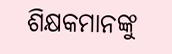ଶିକ୍ଷକମାନଙ୍କୁ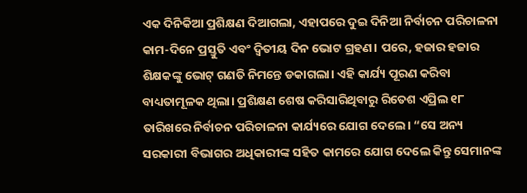ଏକ ଦିନିକିଆ ପ୍ରଶିକ୍ଷଣ ଦିଆଗଲା, ଏହାପରେ ଦୁଇ ଦିନିଆ ନିର୍ବାଚନ ପରିଚାଳନା କାମ-ଦିନେ ପ୍ରସ୍ତୁତି ଏବଂ ଦ୍ଵିତୀୟ ଦିନ ଭୋଟ ଗ୍ରହଣ। ପରେ, ହଜାର ହଜାର ଶିକ୍ଷକଙ୍କୁ ଭୋଟ୍ ଗଣତି ନିମନ୍ତେ ଡକାଗଲା। ଏହି କାର୍ଯ୍ୟ ପୂରଣ କରିବା ବାଧ୍ୟତାମୂଳକ ଥିଲା। ପ୍ରଶିକ୍ଷଣ ଶେଷ କରିସାରିଥିବାରୁ ରିତେଶ ଏପ୍ରିଲ ୧୮ ତାରିଖରେ ନିର୍ବାଚନ ପରିଚାଳନା କାର୍ଯ୍ୟରେ ଯୋଗ ଦେଲେ। “ସେ ଅନ୍ୟ ସରକାରୀ ବିଭାଗର ଅଧିକାରୀଙ୍କ ସହିତ କାମରେ ଯୋଗ ଦେଲେ କିନ୍ତୁ ସେମାନଙ୍କ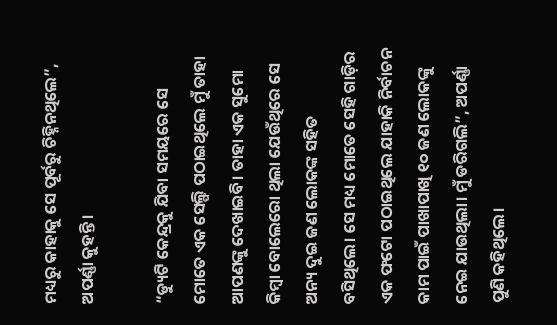ମଧ୍ୟରୁ କାହାକୁ ସେ ପୂର୍ବରୁ ଚିହ୍ନିନଥିଲେ”, ଅପର୍ଣ୍ଣା କୁହନ୍ତି।

“ଡ୍ୟୁଟି କେନ୍ଦ୍ରକୁ ଯିବା ସମୟରେ ସେ ମୋତେ ଏକ ସେଲ୍ଫି ପଠାଇଥିଲେ ମୁଁ ତାହା ଆପଣଙ୍କୁ ଦେଖାଇବି। ତାହା ଏକ ସୁମୋ କିମ୍ବା ବୋଲେରୋ ଥିଲା ଯେଉଁଥିରେ ସେ ଅନ୍ୟ ଦୁଇ ଜଣ ଲୋକଙ୍କ ସହିତ ବସିଥିଲେ। ସେ ମଧ୍ୟ ମୋତେ ସେହି ଗାଡ଼ିର ଏକ ଫଟୋ ପଠାଇଥିଲେ ଯାହାକି ନିର୍ବାଚନ କାମ ପାଇଁ ପାଖାପାଖି ୧୦ ଜଣ ଲୋକଙ୍କୁ ନେଇ ଯାଉଥିଲା। ମୁଁ ଡରିଗଲି”, ଅପର୍ଣ୍ଣା ପୁଣି କହିଥିଲେ।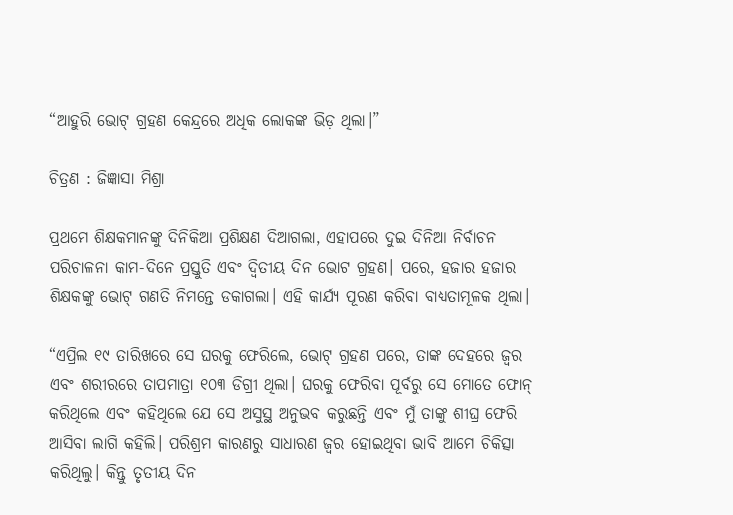“ଆହୁରି ଭୋଟ୍ ଗ୍ରହଣ କେନ୍ଦ୍ରରେ ଅଧିକ ଲୋକଙ୍କ ଭିଡ଼ ଥିଲା।”

ଚିତ୍ରଣ : ଜିଜ୍ଞାସା ମିଶ୍ରା

ପ୍ରଥମେ ଶିକ୍ଷକମାନଙ୍କୁ ଦିନିକିଆ ପ୍ରଶିକ୍ଷଣ ଦିଆଗଲା, ଏହାପରେ ଦୁଇ ଦିନିଆ ନିର୍ବାଚନ ପରିଚାଳନା କାମ-ଦିନେ ପ୍ରସ୍ତୁତି ଏବଂ ଦ୍ଵିତୀୟ ଦିନ ଭୋଟ ଗ୍ରହଣ। ପରେ, ହଜାର ହଜାର ଶିକ୍ଷକଙ୍କୁ ଭୋଟ୍ ଗଣତି ନିମନ୍ତେ ଡକାଗଲା। ଏହି କାର୍ଯ୍ୟ ପୂରଣ କରିବା ବାଧ୍ୟତାମୂଳକ ଥିଲା।

“ଏପ୍ରିଲ ୧୯ ତାରିଖରେ ସେ ଘରକୁ ଫେରିଲେ, ଭୋଟ୍ ଗ୍ରହଣ ପରେ, ତାଙ୍କ ଦେହରେ ଜ୍ୱର ଏବଂ ଶରୀରରେ ତାପମାତ୍ରା ୧୦୩ ଡିଗ୍ରୀ ଥିଲା। ଘରକୁ ଫେରିବା ପୂର୍ବରୁ ସେ ମୋତେ ଫୋନ୍ କରିଥିଲେ ଏବଂ କହିଥିଲେ ଯେ ସେ ଅସୁସ୍ଥ ଅନୁଭବ କରୁଛନ୍ତି ଏବଂ ମୁଁ ତାଙ୍କୁ ଶୀଘ୍ର ଫେରି ଆସିବା ଲାଗି କହିଲି। ପରିଶ୍ରମ କାରଣରୁ ସାଧାରଣ ଜ୍ୱର ହୋଇଥିବା ଭାବି ଆମେ ଚିକିତ୍ସା କରିଥିଲୁ। କିନ୍ତୁ ତୃତୀୟ ଦିନ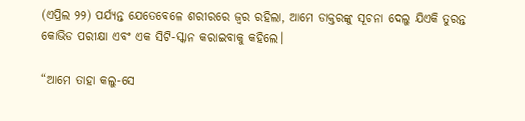(ଏପ୍ରିଲ ୨୨) ପର୍ଯ୍ୟନ୍ତ ଯେତେବେଳେ ଶରୀରରେ ଜ୍ୱର ରହିଲା, ଆମେ ଡାକ୍ତରଙ୍କୁ ସୂଚନା ଦେଲୁ ଯିଏକି ତୁରନ୍ତ କୋଭିଡ ପରୀକ୍ଷା ଏବଂ ଏକ ସିଟି-ସ୍କାନ କରାଇବାକୁ କହିଲେ।

“ଆମେ ତାହା କଲୁ-ସେ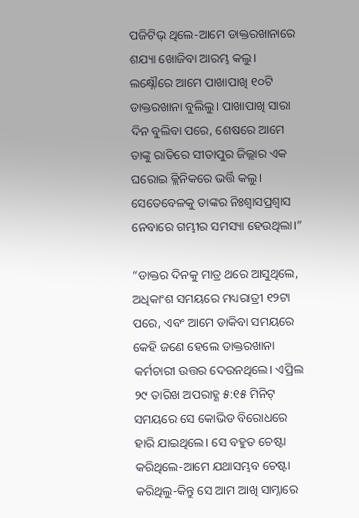ପଜିଟିଭ୍ ଥିଲେ-ଆମେ ଡାକ୍ତରଖାନାରେ ଶଯ୍ୟା ଖୋଜିବା ଆରମ୍ଭ କଲୁ। ଲକ୍ଷ୍ନୌରେ ଆମେ ପାଖାପାଖି ୧୦ଟି ଡାକ୍ତରଖାନା ବୁଲିଲୁ। ପାଖାପାଖି ସାରା ଦିନ ବୁଲିବା ପରେ, ଶେଷରେ ଆମେ ତାଙ୍କୁ ରାତିରେ ସୀତାପୁର ଜିଲ୍ଲାର ଏକ ଘରୋଇ କ୍ଲିନିକରେ ଭର୍ତ୍ତି କଲୁ। ସେତେବେଳକୁ ତାଙ୍କର ନିଃଶ୍ଵାସପ୍ରଶ୍ଵାସ ନେବାରେ ଗମ୍ଭୀର ସମସ୍ୟା ହେଉଥିଲା।”

“ଡାକ୍ତର ଦିନକୁ ମାତ୍ର ଥରେ ଆସୁଥିଲେ, ଅଧିକାଂଶ ସମୟରେ ମଧ୍ୟରାତ୍ରୀ ୧୨ଟା ପରେ, ଏବଂ ଆମେ ଡାକିବା ସମୟରେ କେହି ଜଣେ ହେଲେ ଡାକ୍ତରଖାନା କର୍ମଚାରୀ ଉତ୍ତର ଦେଉନଥିଲେ। ଏପ୍ରିଲ ୨୯ ତାରିଖ ଅପରାହ୍ଣ ୫:୧୫ ମିନିଟ୍ ସମୟରେ ସେ କୋଭିଡ ବିରୋଧରେ ହାରି ଯାଇଥିଲେ। ସେ ବହୁତ ଚେଷ୍ଟା କରିଥିଲେ-ଆମେ ଯଥାସମ୍ଭବ ଚେଷ୍ଟା କରିଥିଲୁ-କିନ୍ତୁ ସେ ଆମ ଆଖି ସାମ୍ନାରେ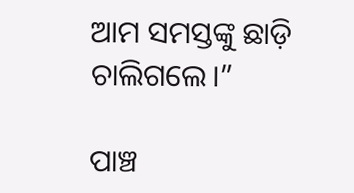ଆମ ସମସ୍ତଙ୍କୁ ଛାଡ଼ି ଚାଲିଗଲେ।”

ପାଞ୍ଚ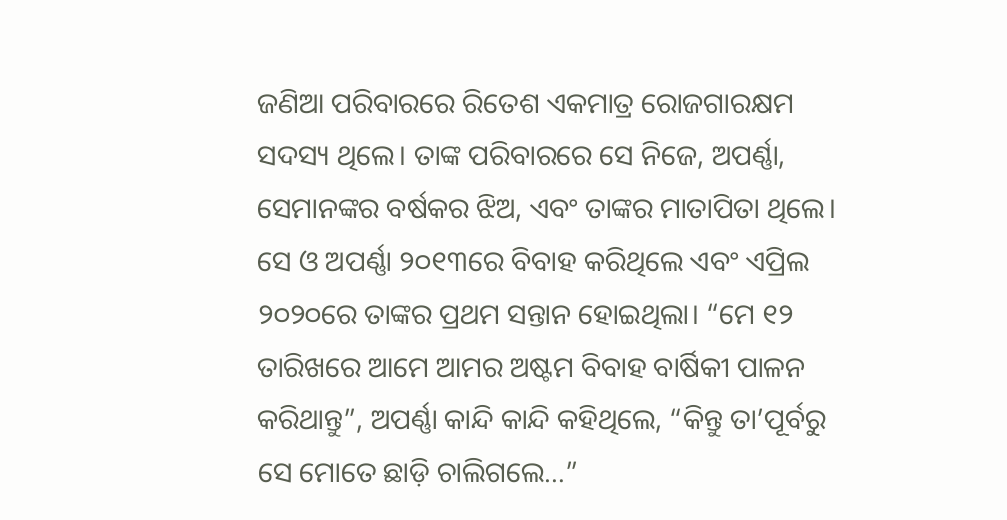ଜଣିଆ ପରିବାରରେ ରିତେଶ ଏକମାତ୍ର ରୋଜଗାରକ୍ଷମ ସଦସ୍ୟ ଥିଲେ। ତାଙ୍କ ପରିବାରରେ ସେ ନିଜେ, ଅପର୍ଣ୍ଣା, ସେମାନଙ୍କର ବର୍ଷକର ଝିଅ, ଏବଂ ତାଙ୍କର ମାତାପିତା ଥିଲେ। ସେ ଓ ଅପର୍ଣ୍ଣା ୨୦୧୩ରେ ବିବାହ କରିଥିଲେ ଏବଂ ଏପ୍ରିଲ ୨୦୨୦ରେ ତାଙ୍କର ପ୍ରଥମ ସନ୍ତାନ ହୋଇଥିଲା। “ମେ ୧୨ ତାରିଖରେ ଆମେ ଆମର ଅଷ୍ଟମ ବିବାହ ବାର୍ଷିକୀ ପାଳନ କରିଥାନ୍ତୁ”, ଅପର୍ଣ୍ଣା କାନ୍ଦି କାନ୍ଦି କହିଥିଲେ, “କିନ୍ତୁ ତା’ପୂର୍ବରୁ  ସେ ମୋତେ ଛାଡ଼ି ଚାଲିଗଲେ…”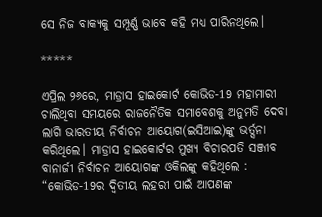ସେ ନିଜ ବାକ୍ୟକୁ ସମ୍ପୂର୍ଣ୍ଣ ଭାବେ କହି ମଧ୍ୟ ପାରିନଥିଲେ।

*****

ଏପ୍ରିଲ ୨୬ରେ, ମାଡ୍ରାସ ହାଇକୋର୍ଟ କୋଭିଡ-19 ମହାମାରୀ ଚାଲିଥିବା ସମୟରେ ରାଜନୈତିକ ସମାବେଶକୁ ଅନୁମତି ଦେବା ଲାଗି ଭାରତୀୟ ନିର୍ବାଚନ ଆୟୋଗ(ଇସିଆଇ)ଙ୍କୁ ଭର୍ତ୍ସନା କରିଥିଲେ। ମାଡ୍ରାସ ହାଇକୋର୍ଟର ମୁଖ୍ୟ ବିଚାରପତି ସଞ୍ଜୀବ ବାନାର୍ଜୀ ନିର୍ବାଚନ ଆୟୋଗଙ୍କ ଓକିଲଙ୍କୁ କହିଥିଲେ : “କୋଭିଡ-19ର ଦ୍ଵିତୀୟ ଲହରୀ ପାଇଁ ଆପଣଙ୍କ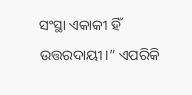ସଂସ୍ଥା ଏକାକୀ ହିଁ ଉତ୍ତରଦାୟୀ।” ଏପରିକି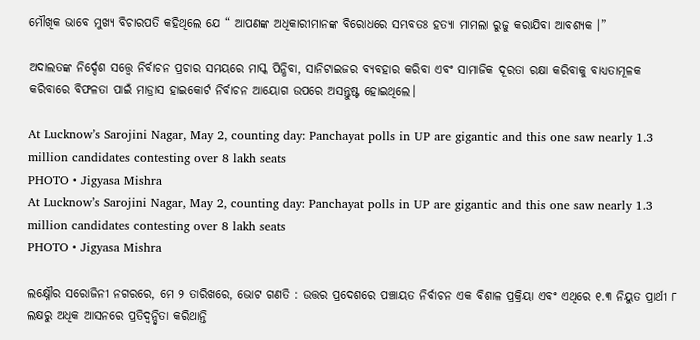ମୌଖିକ ଭାବେ ମୁଖ୍ୟ ବିଚାରପତି କହିଥିଲେ ଯେ “ ଆପଣଙ୍କ ଅଧିକାରୀମାନଙ୍କ ବିରୋଧରେ ସମ୍ଭବତଃ ହତ୍ୟା ମାମଲା ରୁଜୁ କରାଯିବା ଆବଶ୍ୟକ ।”

ଅଦାଲତଙ୍କ ନିର୍ଦ୍ଦେଶ ସତ୍ତ୍ୱେ ନିର୍ବାଚନ ପ୍ରଚାର ସମୟରେ ମାସ୍କ ପିନ୍ଧିବା, ସାନିଟାଇଜର ବ୍ୟବହାର କରିବା ଏବଂ ସାମାଜିକ ଦୂରତା ରକ୍ଷା କରିବାକୁ ବାଧ୍ୟତାମୂଳକ କରିବାରେ ବିଫଳତା ପାଇଁ ମାଡ୍ରାସ ହାଇକୋର୍ଟ ନିର୍ବାଚନ ଆୟୋଗ ଉପରେ ଅସନ୍ତୁଷ୍ଟ ହୋଇଥିଲେ।

At Lucknow’s Sarojini Nagar, May 2, counting day: Panchayat polls in UP are gigantic and this one saw nearly 1.3 million candidates contesting over 8 lakh seats
PHOTO • Jigyasa Mishra
At Lucknow’s Sarojini Nagar, May 2, counting day: Panchayat polls in UP are gigantic and this one saw nearly 1.3 million candidates contesting over 8 lakh seats
PHOTO • Jigyasa Mishra

ଲକ୍ଷ୍ନୌର ସରୋଜିନୀ ନଗରରେ, ମେ ୨ ତାରିଖରେ, ଭୋଟ ଗଣତି : ଉତ୍ତର ପ୍ରଦେଶରେ ପଞ୍ଚାୟତ ନିର୍ବାଚନ ଏକ ବିଶାଳ ପ୍ରକ୍ରିୟା ଏବଂ ଏଥିରେ ୧.୩ ନିୟୁତ ପ୍ରାର୍ଥୀ ୮ ଲକ୍ଷରୁ ଅଧିକ ଆସନରେ ପ୍ରତିଦ୍ୱନ୍ଦ୍ୱିତା କରିଥାନ୍ତି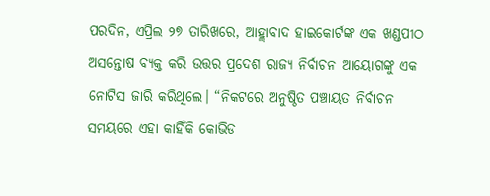ପରଦିନ, ଏପ୍ରିଲ ୨୭ ତାରିଖରେ, ଆହ୍ଲାବାଦ ହାଇକୋର୍ଟଙ୍କ ଏକ ଖଣ୍ଡପୀଠ ଅସନ୍ତୋଷ ବ୍ୟକ୍ତ କରି ଉତ୍ତର ପ୍ରଦେଶ ରାଜ୍ୟ ନିର୍ବାଚନ ଆୟୋଗଙ୍କୁ ଏକ ନୋଟିସ ଜାରି କରିଥିଲେ। “ନିକଟରେ ଅନୁଷ୍ଠିତ ପଞ୍ଚାୟତ ନିର୍ବାଚନ ସମୟରେ ଏହା କାହିଁକି କୋଭିଡ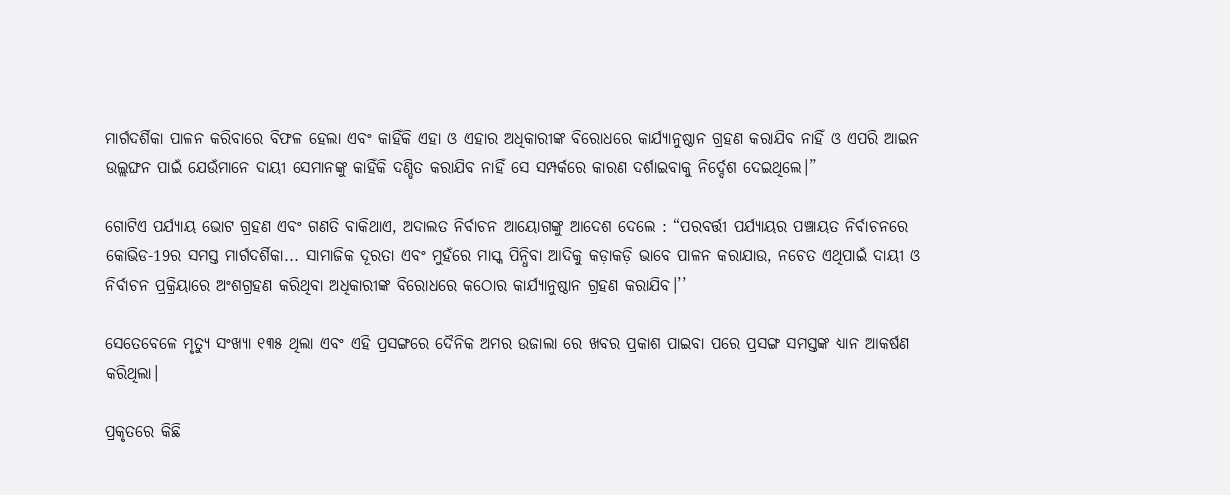ମାର୍ଗଦର୍ଶିକା ପାଳନ କରିବାରେ ବିଫଳ ହେଲା ଏବଂ କାହିଁକି ଏହା ଓ ଏହାର ଅଧିକାରୀଙ୍କ ବିରୋଧରେ କାର୍ଯ୍ୟାନୁଷ୍ଠାନ ଗ୍ରହଣ କରାଯିବ ନାହିଁ ଓ ଏପରି ଆଇନ ଉଲ୍ଲଙ୍ଘନ ପାଇଁ ଯେଉଁମାନେ ଦାୟୀ ସେମାନଙ୍କୁ କାହିଁକି ଦଣ୍ଡିତ କରାଯିବ ନାହିଁ ସେ ସମ୍ପର୍କରେ କାରଣ ଦର୍ଶାଇବାକୁ ନିର୍ଦ୍ଦେଶ ଦେଇଥିଲେ।”

ଗୋଟିଏ ପର୍ଯ୍ୟାୟ ଭୋଟ ଗ୍ରହଣ ଏବଂ ଗଣତି ବାକିଥାଏ, ଅଦାଲତ ନିର୍ବାଚନ ଆୟୋଗଙ୍କୁ ଆଦେଶ ଦେଲେ : “ପରବର୍ତ୍ତୀ ପର୍ଯ୍ୟାୟର ପଞ୍ଚାୟତ ନିର୍ବାଚନରେ କୋଭିଡ-19ର ସମସ୍ତ ମାର୍ଗଦର୍ଶିକା... ସାମାଜିକ ଦୂରତା ଏବଂ ମୁହଁରେ ମାସ୍କ ପିନ୍ଧିବା ଆଦିକୁ କଡ଼ାକଡ଼ି ଭାବେ ପାଳନ କରାଯାଉ, ନଚେତ ଏଥିପାଇଁ ଦାୟୀ ଓ ନିର୍ବାଚନ ପ୍ରକ୍ରିୟାରେ ଅଂଶଗ୍ରହଣ କରିଥିବା ଅଧିକାରୀଙ୍କ ବିରୋଧରେ କଠୋର କାର୍ଯ୍ୟାନୁଷ୍ଠାନ ଗ୍ରହଣ କରାଯିବ।’’

ସେତେବେଳେ ମୃତ୍ୟୁ ସଂଖ୍ୟା ୧୩୫ ଥିଲା ଏବଂ ଏହି ପ୍ରସଙ୍ଗରେ ଦୈନିକ ଅମର ଉଜାଲା ରେ ଖବର ପ୍ରକାଶ ପାଇବା ପରେ ପ୍ରସଙ୍ଗ ସମସ୍ତଙ୍କ ଧ୍ୟାନ ଆକର୍ଷଣ କରିଥିଲା।

ପ୍ରକୃତରେ କିଛି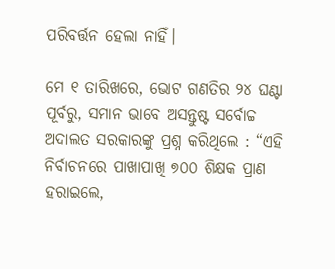ପରିବର୍ତ୍ତନ ହେଲା ନାହିଁ।

ମେ ୧ ତାରିଖରେ, ଭୋଟ ଗଣତିର ୨୪ ଘଣ୍ଟା ପୂର୍ବରୁ, ସମାନ ଭାବେ ଅସନ୍ତୁଷ୍ଟ ସର୍ବୋଚ୍ଚ ଅଦାଲତ ସରକାରଙ୍କୁ ପ୍ରଶ୍ନ କରିଥିଲେ : “ଏହି ନିର୍ବାଚନରେ ପାଖାପାଖି ୭୦୦ ଶିକ୍ଷକ ପ୍ରାଣ ହରାଇଲେ,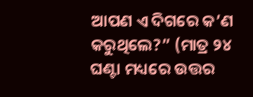ଆପଣ ଏ ଦିଗରେ କ’ଣ କରୁଥିଲେ?” (ମାତ୍ର ୨୪ ଘଣ୍ଟା ମଧ୍ୟରେ ଉତ୍ତର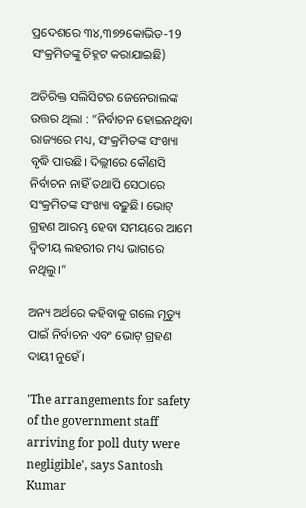ପ୍ରଦେଶରେ ୩୪,୩୭୨କୋଭିଡ-19 ସଂକ୍ରମିତଙ୍କୁ ଚିହ୍ନଟ କରାଯାଇଛି)

ଅତିରିକ୍ତ ସଲିସିଟର ଜେନେରାଲଙ୍କ ଉତ୍ତର ଥିଲା : “ନିର୍ବାଚନ ହୋଇନଥିବା ରାଜ୍ୟରେ ମଧ୍ୟ, ସଂକ୍ରମିତଙ୍କ ସଂଖ୍ୟା ବୃଦ୍ଧି ପାଉଛି। ଦିଲ୍ଲୀରେ କୌଣସି ନିର୍ବାଚନ ନାହିଁ ତଥାପି ସେଠାରେ ସଂକ୍ରମିତଙ୍କ ସଂଖ୍ୟା ବଢ଼ୁଛି। ଭୋଟ୍ ଗ୍ରହଣ ଆରମ୍ଭ ହେବା ସମୟରେ ଆମେ ଦ୍ଵିତୀୟ ଲହରୀର ମଧ୍ୟ ଭାଗରେ ନଥିଲୁ।”

ଅନ୍ୟ ଅର୍ଥରେ କହିବାକୁ ଗଲେ ମୃତ୍ୟୁ ପାଇଁ ନିର୍ବାଚନ ଏବଂ ଭୋଟ୍ ଗ୍ରହଣ ଦାୟୀ ନୁହେଁ।

'The arrangements for safety of the government staff arriving for poll duty were negligible', says Santosh Kumar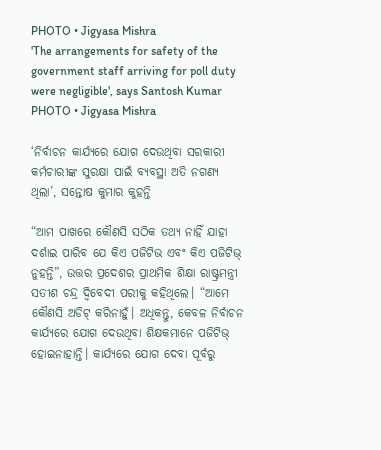PHOTO • Jigyasa Mishra
'The arrangements for safety of the government staff arriving for poll duty were negligible', says Santosh Kumar
PHOTO • Jigyasa Mishra

‘ନିର୍ବାଚନ କାର୍ଯ୍ୟରେ ଯୋଗ ଦେଉଥିବା ସରକାରୀ କର୍ମଚାରୀଙ୍କ ସୁରକ୍ଷା ପାଇଁ ବ୍ୟବସ୍ଥା ଅତି ନଗଣ୍ୟ ଥିଲା’, ସନ୍ତୋଷ କୁମାର କୁହନ୍ତି

“ଆମ ପାଖରେ କୌଣସି ସଠିକ ତଥ୍ୟ ନାହିଁ ଯାହା ଦର୍ଶାଇ ପାରିବ ଯେ କିଏ ପଜିଟିଭ ଏବଂ କିଏ ପଜିଟିଭ୍ ନୁହନ୍ତି”, ଉତ୍ତର ପ୍ରଦେଶର ପ୍ରାଥମିକ ଶିକ୍ଷା ରାଷ୍ଟ୍ରମନ୍ତ୍ରୀ ସତୀଶ ଚନ୍ଦ୍ର ଦ୍ଵିବେଦୀ ପରୀକୁ କହିଥିଲେ। “ଆମେ କୌଣସି ଅଡିଟ୍ କରିନାହୁଁ। ଅଧିକନ୍ତୁ, କେବଳ ନିର୍ବାଚନ କାର୍ଯ୍ୟରେ ଯୋଗ ଦେଉଥିବା ଶିକ୍ଷକମାନେ ପଜିଟିଭ୍ ହୋଇନାହାନ୍ତି। କାର୍ଯ୍ୟରେ ଯୋଗ ଦେବା ପୂର୍ବରୁ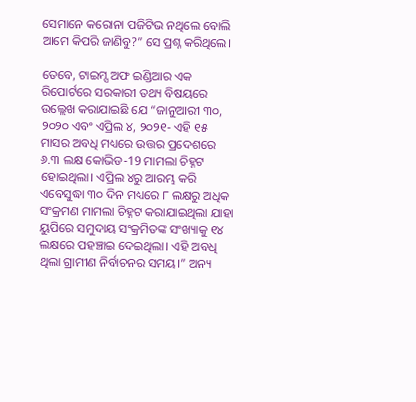ସେମାନେ କରୋନା ପଜିଟିଭ ନଥିଲେ ବୋଲି ଆମେ କିପରି ଜାଣିବୁ?” ସେ ପ୍ରଶ୍ନ କରିଥିଲେ।

ତେବେ, ଟାଇମ୍ସ ଅଫ ଇଣ୍ଡିଆର ଏକ ରିପୋର୍ଟରେ ସରକାରୀ ତଥ୍ୟ ବିଷୟରେ ଉଲ୍ଲେଖ କରାଯାଇଛି ଯେ “ଜାନୁଆରୀ ୩୦, ୨୦୨୦ ଏବଂ ଏପ୍ରିଲ ୪, ୨୦୨୧- ଏହି ୧୫ ମାସର ଅବଧି ମଧ୍ୟରେ ଉତ୍ତର ପ୍ରଦେଶରେ ୬.୩ ଲକ୍ଷ କୋଭିଡ-19 ମାମଲା ଚିହ୍ନଟ ହୋଇଥିଲା। ଏପ୍ରିଲ ୪ରୁ ଆରମ୍ଭ କରି ଏବେସୁଦ୍ଧା ୩୦ ଦିନ ମଧ୍ୟରେ ୮ ଲକ୍ଷରୁ ଅଧିକ ସଂକ୍ରମଣ ମାମଲା ଚିହ୍ନଟ କରାଯାଇଥିଲା ଯାହା ୟୁପିରେ ସମୁଦାୟ ସଂକ୍ରମିତଙ୍କ ସଂଖ୍ୟାକୁ ୧୪ ଲକ୍ଷରେ ପହଞ୍ଚାଇ ଦେଇଥିଲା। ଏହି ଅବଧି ଥିଲା ଗ୍ରାମୀଣ ନିର୍ବାଚନର ସମୟ।” ଅନ୍ୟ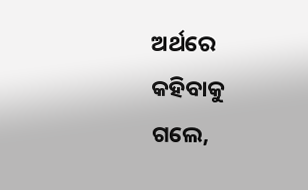ଅର୍ଥରେ କହିବାକୁ ଗଲେ,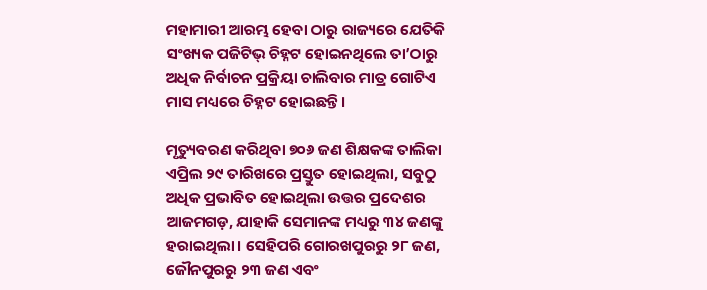ମହାମାରୀ ଆରମ୍ଭ ହେବା ଠାରୁ ରାଜ୍ୟରେ ଯେତିକି ସଂଖ୍ୟକ ପଜିଟିଭ୍ ଚିହ୍ନଟ ହୋଇନଥିଲେ ତା’ଠାରୁ ଅଧିକ ନିର୍ବାଚନ ପ୍ରକ୍ରିୟା ଚାଲିବାର ମାତ୍ର ଗୋଟିଏ ମାସ ମଧ୍ୟରେ ଚିହ୍ନଟ ହୋଇଛନ୍ତି।

ମୃତ୍ୟୁବରଣ କରିଥିବା ୭୦୬ ଜଣ ଶିକ୍ଷକଙ୍କ ତାଲିକା ଏପ୍ରିଲ ୨୯ ତାରିଖରେ ପ୍ରସ୍ତୁତ ହୋଇଥିଲା, ସବୁଠୁ ଅଧିକ ପ୍ରଭାବିତ ହୋଇଥିଲା ଉତ୍ତର ପ୍ରଦେଶର ଆଜମଗଡ଼, ଯାହାକି ସେମାନଙ୍କ ମଧ୍ୟରୁ ୩୪ ଜଣଙ୍କୁ ହରାଇଥିଲା। ସେହିପରି ଗୋରଖପୁରରୁ ୨୮ ଜଣ, ଜୌନପୁରରୁ ୨୩ ଜଣ ଏବଂ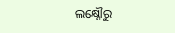ଲକ୍ଷ୍ନୌରୁ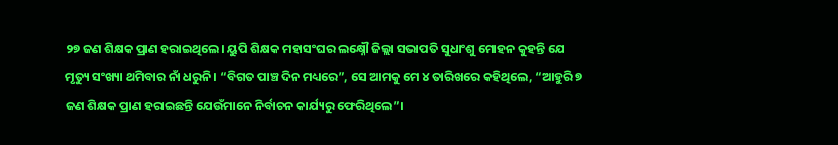୨୭ ଜଣ ଶିକ୍ଷକ ପ୍ରାଣ ହରାଇଥିଲେ। ୟୁପି ଶିକ୍ଷକ ମହାସଂଘର ଲକ୍ଷ୍ନୌ ଜିଲ୍ଲା ସଭାପତି ସୁଧାଂଶୁ ମୋହନ କୁହନ୍ତି ଯେ ମୃତ୍ୟୁ ସଂଖ୍ୟା ଥମିବାର ନାଁ ଧରୁନି। “ବିଗତ ପାଞ୍ଚ ଦିନ ମଧ୍ୟରେ”, ସେ ଆମକୁ ମେ ୪ ତାରିଖରେ କହିଥିଲେ, “ଆହୁରି ୭ ଜଣ ଶିକ୍ଷକ ପ୍ରାଣ ହରାଇଛନ୍ତି ଯେଉଁମାନେ ନିର୍ବାଚନ କାର୍ଯ୍ୟରୁ ଫେରିଥିଲେ”।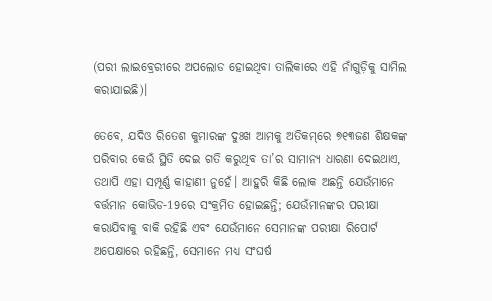(ପରୀ ଲାଇବ୍ରେରୀରେ ଅପଲୋଡ ହୋଇଥିବା ତାଲିକାରେ ଏହି ନାଁଗୁଡ଼ିକୁ ସାମିଲ କରାଯାଇଛି)।

ତେବେ, ଯଦିଓ ରିତେଶ କୁମାରଙ୍କ ଦୁଃଖ ଆମକୁ ଅତିକମ୍‌ରେ ୭୧୩ଜଣ ଶିକ୍ଷକଙ୍କ ପରିବାର କେଉଁ ସ୍ଥିତି ଦେଇ ଗତି କରୁଥିବ ତା’ର ସାମାନ୍ୟ ଧାରଣା ଦେଇଥାଏ, ତଥାପି ଏହା ସମ୍ପୂର୍ଣ୍ଣ କାହାଣୀ ନୁହେଁ। ଆହୁରି କିଛି ଲୋକ ଅଛନ୍ତି ଯେଉଁମାନେ ବର୍ତ୍ତମାନ କୋଭିଡ-19ରେ ସଂକ୍ରମିତ ହୋଇଛନ୍ତି; ଯେଉଁମାନଙ୍କର ପରୀକ୍ଷା କରାଯିବାକୁ ବାକି ରହିଛି ଏବଂ ଯେଉଁମାନେ ସେମାନଙ୍କ ପରୀକ୍ଷା ରିପୋର୍ଟ ଅପେକ୍ଷାରେ ରହିଛନ୍ତି, ସେମାନେ ମଧ୍ୟ ସଂଘର୍ଷ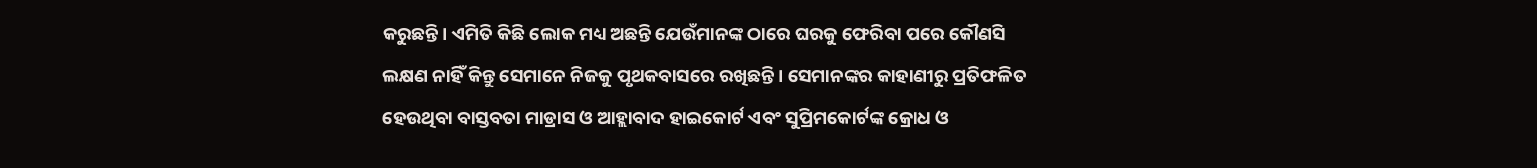କରୁଛନ୍ତି। ଏମିତି କିଛି ଲୋକ ମଧ୍ୟ ଅଛନ୍ତି ଯେଉଁମାନଙ୍କ ଠାରେ ଘରକୁ ଫେରିବା ପରେ କୌଣସି ଲକ୍ଷଣ ନାହିଁ କିନ୍ତୁ ସେମାନେ ନିଜକୁ ପୃଥକବାସରେ ରଖିଛନ୍ତି। ସେମାନଙ୍କର କାହାଣୀରୁ ପ୍ରତିଫଳିତ ହେଉଥିବା ବାସ୍ତବତା ମାଡ୍ରାସ ଓ ଆହ୍ଲାବାଦ ହାଇକୋର୍ଟ ଏବଂ ସୁପ୍ରିମକୋର୍ଟଙ୍କ କ୍ରୋଧ ଓ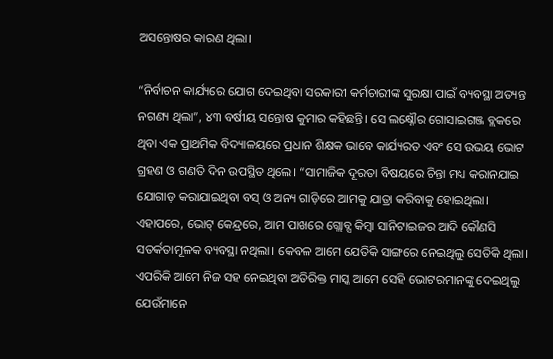ଅସନ୍ତୋଷର କାରଣ ଥିଲା।

“ନିର୍ବାଚନ କାର୍ଯ୍ୟରେ ଯୋଗ ଦେଇଥିବା ସରକାରୀ କର୍ମଚାରୀଙ୍କ ସୁରକ୍ଷା ପାଇଁ ବ୍ୟବସ୍ଥା ଅତ୍ୟନ୍ତ ନଗଣ୍ୟ ଥିଲା”, ୪୩ ବର୍ଷୀୟ ସନ୍ତୋଷ କୁମାର କହିଛନ୍ତି। ସେ ଲକ୍ଷ୍ନୌର ଗୋସାଇଗଞ୍ଜ ବ୍ଲକରେ ଥିବା ଏକ ପ୍ରାଥମିକ ବିଦ୍ୟାଳୟରେ ପ୍ରଧାନ ଶିକ୍ଷକ ଭାବେ କାର୍ଯ୍ୟରତ ଏବଂ ସେ ଉଭୟ ଭୋଟ ଗ୍ରହଣ ଓ ଗଣତି ଦିନ ଉପସ୍ଥିତ ଥିଲେ। “ସାମାଜିକ ଦୂରତା ବିଷୟରେ ଚିନ୍ତା ମଧ୍ୟ କରାନଯାଇ ଯୋଗାଡ଼ କରାଯାଇଥିବା ବସ୍‌ ଓ ଅନ୍ୟ ଗାଡ଼ିରେ ଆମକୁ ଯାତ୍ରା କରିବାକୁ ହୋଇଥିଲା। ଏହାପରେ, ଭୋଟ୍ କେନ୍ଦ୍ରରେ, ଆମ ପାଖରେ ଗ୍ଲୋବ୍ସ କିମ୍ବା ସାନିଟାଇଜର ଆଦି କୌଣସି ସତର୍କତାମୂଳକ ବ୍ୟବସ୍ଥା ନଥିଲା। କେବଳ ଆମେ ଯେତିକି ସାଙ୍ଗରେ ନେଇଥିଲୁ ସେତିକି ଥିଲା। ଏପରିକି ଆମେ ନିଜ ସହ ନେଇଥିବା ଅତିରିକ୍ତ ମାସ୍କ ଆମେ ସେହି ଭୋଟରମାନଙ୍କୁ ଦେଇଥିଲୁ ଯେଉଁମାନେ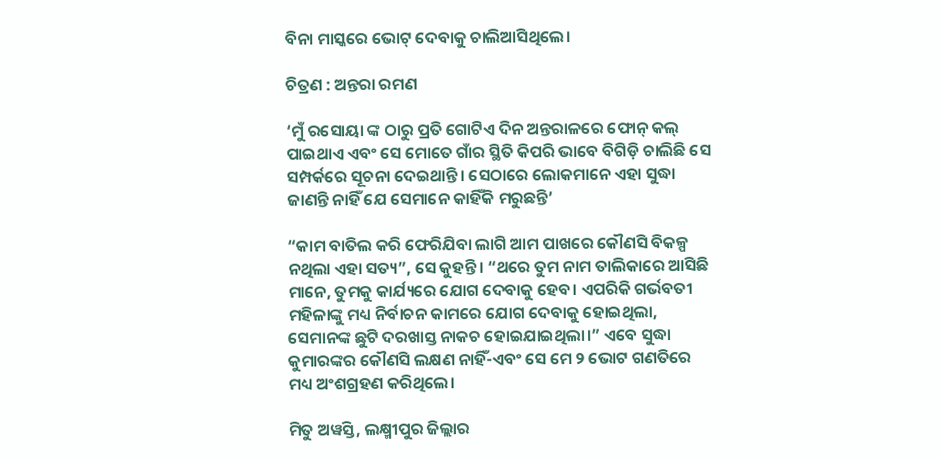ବିନା ମାସ୍କରେ ଭୋଟ୍ ଦେବାକୁ ଚାଲିଆସିଥିଲେ।

ଚିତ୍ରଣ : ଅନ୍ତରା ରମଣ

‘ମୁଁ ରସୋୟା ଙ୍କ ଠାରୁ ପ୍ରତି ଗୋଟିଏ ଦିନ ଅନ୍ତରାଳରେ ଫୋନ୍ କଲ୍‌ ପାଇଥାଏ ଏବଂ ସେ ମୋତେ ଗାଁର ସ୍ଥିତି କିପରି ଭାବେ ବିଗିଡ଼ି ଚାଲିଛି ସେ ସମ୍ପର୍କରେ ସୂଚନା ଦେଇଥାନ୍ତି। ସେଠାରେ ଲୋକମାନେ ଏହା ସୁଦ୍ଧା ଜାଣନ୍ତି ନାହିଁ ଯେ ସେମାନେ କାହିଁକି ମରୁଛନ୍ତି’

“କାମ ବାତିଲ କରି ଫେରିଯିବା ଲାଗି ଆମ ପାଖରେ କୌଣସି ବିକଳ୍ପ ନଥିଲା ଏହା ସତ୍ୟ”, ସେ କୁହନ୍ତି। “ଥରେ ତୁମ ନାମ ତାଲିକାରେ ଆସିଛି ମାନେ, ତୁମକୁ କାର୍ଯ୍ୟରେ ଯୋଗ ଦେବାକୁ ହେବ। ଏପରିକି ଗର୍ଭବତୀ ମହିଳାଙ୍କୁ ମଧ୍ୟ ନିର୍ବାଚନ କାମରେ ଯୋଗ ଦେବାକୁ ହୋଇଥିଲା, ସେମାନଙ୍କ ଛୁଟି ଦରଖାସ୍ତ ନାକଚ ହୋଇଯାଇଥିଲା।” ଏବେ ସୁଦ୍ଧା କୁମାରଙ୍କର କୌଣସି ଲକ୍ଷଣ ନାହିଁ-ଏବଂ ସେ ମେ ୨ ଭୋଟ ଗଣତିରେ ମଧ୍ୟ ଅଂଶଗ୍ରହଣ କରିଥିଲେ।

ମିତୁ ଅୱସ୍ତି, ଲକ୍ଷ୍ମୀପୁର ଜିଲ୍ଲାର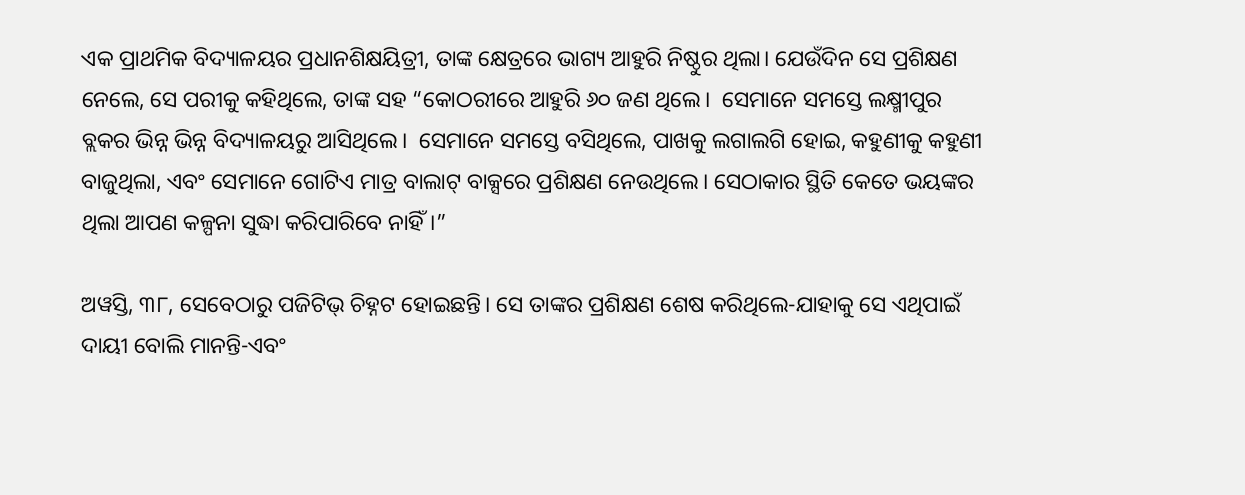ଏକ ପ୍ରାଥମିକ ବିଦ୍ୟାଳୟର ପ୍ରଧାନଶିକ୍ଷୟିତ୍ରୀ, ତାଙ୍କ କ୍ଷେତ୍ରରେ ଭାଗ୍ୟ ଆହୁରି ନିଷ୍ଠୁର ଥିଲା। ଯେଉଁଦିନ ସେ ପ୍ରଶିକ୍ଷଣ ନେଲେ, ସେ ପରୀକୁ କହିଥିଲେ, ତାଙ୍କ ସହ “କୋଠରୀରେ ଆହୁରି ୬୦ ଜଣ ଥିଲେ।  ସେମାନେ ସମସ୍ତେ ଲକ୍ଷ୍ମୀପୁର ବ୍ଲକର ଭିନ୍ନ ଭିନ୍ନ ବିଦ୍ୟାଳୟରୁ ଆସିଥିଲେ।  ସେମାନେ ସମସ୍ତେ ବସିଥିଲେ, ପାଖକୁ ଲଗାଲଗି ହୋଇ, କହୁଣୀକୁ କହୁଣୀ ବାଜୁଥିଲା, ଏବଂ ସେମାନେ ଗୋଟିଏ ମାତ୍ର ବାଲାଟ୍ ବାକ୍ସରେ ପ୍ରଶିକ୍ଷଣ ନେଉଥିଲେ। ସେଠାକାର ସ୍ଥିତି କେତେ ଭୟଙ୍କର ଥିଲା ଆପଣ କଳ୍ପନା ସୁଦ୍ଧା କରିପାରିବେ ନାହିଁ।”

ଅୱସ୍ତି, ୩୮, ସେବେଠାରୁ ପଜିଟିଭ୍ ଚିହ୍ନଟ ହୋଇଛନ୍ତି। ସେ ତାଙ୍କର ପ୍ରଶିକ୍ଷଣ ଶେଷ କରିଥିଲେ-ଯାହାକୁ ସେ ଏଥିପାଇଁ ଦାୟୀ ବୋଲି ମାନନ୍ତି-ଏବଂ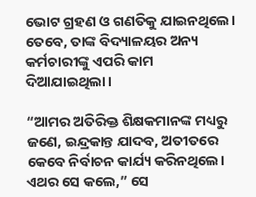ଭୋଟ ଗ୍ରହଣ ଓ ଗଣତିକୁ ଯାଇନଥିଲେ। ତେବେ, ତାଙ୍କ ବିଦ୍ୟାଳୟର ଅନ୍ୟ କର୍ମଚାରୀଙ୍କୁ ଏପରି କାମ ଦିଆଯାଇଥିଲା।

“ଆମର ଅତିରିକ୍ତ ଶିକ୍ଷକମାନଙ୍କ ମଧ୍ୟରୁ ଜଣେ, ଇନ୍ଦ୍ରକାନ୍ତ ଯାଦବ, ଅତୀତରେ କେବେ ନିର୍ବାଚନ କାର୍ଯ୍ୟ କରିନଥିଲେ। ଏଥର ସେ କଲେ,” ସେ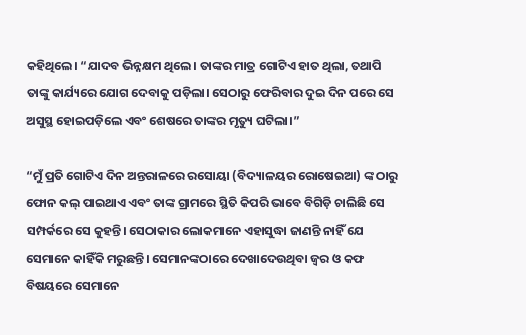କହିଥିଲେ। “ଯାଦବ ଭିନ୍ନକ୍ଷମ ଥିଲେ। ତାଙ୍କର ମାତ୍ର ଗୋଟିଏ ହାତ ଥିଲା, ତଥାପି ତାଙ୍କୁ କାର୍ଯ୍ୟରେ ଯୋଗ ଦେବାକୁ ପଡ଼ିଲା। ସେଠାରୁ ଫେରିବାର ଦୁଇ ଦିନ ପରେ ସେ ଅସୁସ୍ଥ ହୋଇପଡ଼ିଲେ ଏବଂ ଶେଷରେ ତାଙ୍କର ମୃତ୍ୟୁ ଘଟିଲା।”

“ମୁଁ ପ୍ରତି ଗୋଟିଏ ଦିନ ଅନ୍ତରାଳରେ ରସୋୟା (ବିଦ୍ୟାଳୟର ରୋଷେଇଆ) ଙ୍କ ଠାରୁ ଫୋନ କଲ୍‌ ପାଇଥାଏ ଏବଂ ତାଙ୍କ ଗ୍ରାମରେ ସ୍ଥିତି କିପରି ଭାବେ ବିଗିଡ଼ି ଚାଲିଛି ସେ ସମ୍ପର୍କରେ ସେ କୁହନ୍ତି। ସେଠାକାର ଲୋକମାନେ ଏହାସୁଦ୍ଧା ଜାଣନ୍ତି ନାହିଁ ଯେ ସେମାନେ କାହିଁକି ମରୁଛନ୍ତି। ସେମାନଙ୍କଠାରେ ଦେଖାଦେଉଥିବା ଜ୍ୱର ଓ କଫ ବିଷୟରେ ସେମାନେ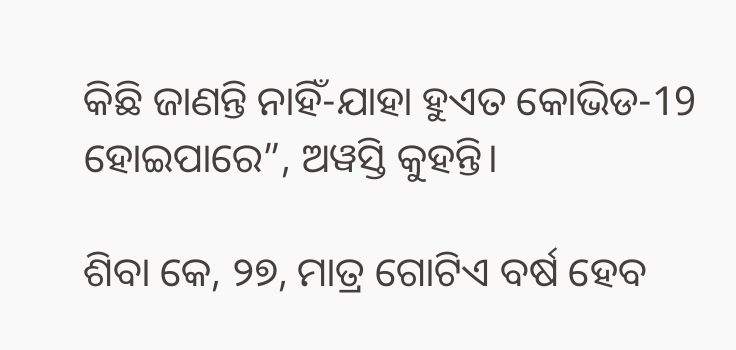କିଛି ଜାଣନ୍ତି ନାହିଁ-ଯାହା ହୁଏତ କୋଭିଡ-19 ହୋଇପାରେ”, ଅୱସ୍ତି କୁହନ୍ତି।

ଶିବା କେ, ୨୭, ମାତ୍ର ଗୋଟିଏ ବର୍ଷ ହେବ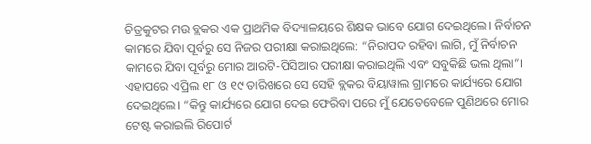ଚିତ୍ରକୁଟର ମଉ ବ୍ଲକର ଏକ ପ୍ରାଥମିକ ବିଦ୍ୟାଳୟରେ ଶିକ୍ଷକ ଭାବେ ଯୋଗ ଦେଇଥିଲେ। ନିର୍ବାଚନ କାମରେ ଯିବା ପୂର୍ବରୁ ସେ ନିଜର ପରୀକ୍ଷା କରାଇଥିଲେ: “ନିରାପଦ ରହିବା ଲାଗି, ମୁଁ ନିର୍ବାଚନ କାମରେ ଯିବା ପୂର୍ବରୁ ମୋର ଆରଟି-ପିସିଆର ପରୀକ୍ଷା କରାଇଥିଲି ଏବଂ ସବୁକିଛି ଭଲ ଥିଲା”। ଏହାପରେ ଏପ୍ରିଲ ୧୮ ଓ ୧୯ ତାରିଖରେ ସେ ସେହି ବ୍ଲକର ବିୟାୱାଲ ଗ୍ରାମରେ କାର୍ଯ୍ୟରେ ଯୋଗ ଦେଇଥିଲେ। “କିନ୍ତୁ କାର୍ଯ୍ୟରେ ଯୋଗ ଦେଇ ଫେରିବା ପରେ ମୁଁ ଯେତେବେଳେ ପୁଣିଥରେ ମୋର ଟେଷ୍ଟ କରାଇଲି ରିପୋର୍ଟ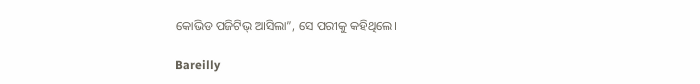କୋଭିଡ ପଜିଟିଭ୍ ଆସିଲା”, ସେ ପରୀକୁ କହିଥିଲେ।

Bareilly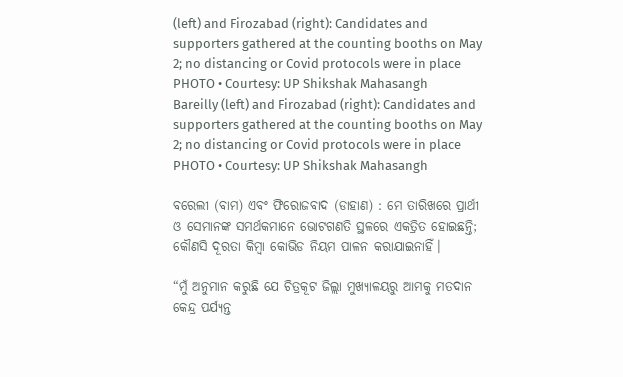(left) and Firozabad (right): Candidates and supporters gathered at the counting booths on May 2; no distancing or Covid protocols were in place
PHOTO • Courtesy: UP Shikshak Mahasangh
Bareilly (left) and Firozabad (right): Candidates and supporters gathered at the counting booths on May 2; no distancing or Covid protocols were in place
PHOTO • Courtesy: UP Shikshak Mahasangh

ବରେଲୀ (ବାମ) ଏବଂ ଫିରୋଜବାଦ (ଡାହାଣ) : ମେ ତାରିଖରେ ପ୍ରାର୍ଥୀ ଓ ସେମାନଙ୍କ ସମର୍ଥକମାନେ ଭୋଟଗଣତି ସ୍ଥଳରେ ଏକତ୍ରିତ ହୋଇଛନ୍ତି; କୌଣସି ଦୂରତା କିମ୍ବା କୋଭିଡ ନିୟମ ପାଳନ କରାଯାଇନାହିଁ।

“ମୁଁ ଅନୁମାନ କରୁଛି ଯେ ଚିତ୍ରକୂଟ ଜିଲ୍ଲା ମୁଖ୍ୟାଳୟରୁ ଆମକୁ ମତଦାନ କେନ୍ଦ୍ର ପର୍ଯ୍ୟନ୍ତ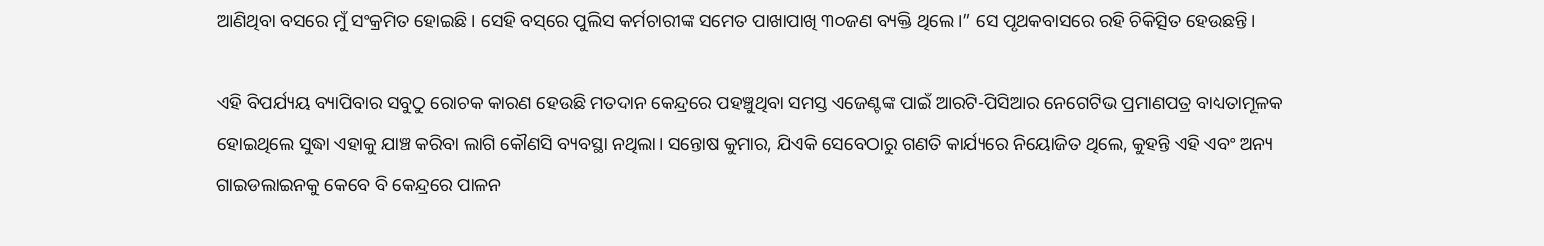ଆଣିଥିବା ବସରେ ମୁଁ ସଂକ୍ରମିତ ହୋଇଛି। ସେହି ବସ୍‌ରେ ପୁଲିସ କର୍ମଚାରୀଙ୍କ ସମେତ ପାଖାପାଖି ୩୦ଜଣ ବ୍ୟକ୍ତି ଥିଲେ।” ସେ ପୃଥକବାସରେ ରହି ଚିକିତ୍ସିତ ହେଉଛନ୍ତି।

ଏହି ବିପର୍ଯ୍ୟୟ ବ୍ୟାପିବାର ସବୁଠୁ ରୋଚକ କାରଣ ହେଉଛି ମତଦାନ କେନ୍ଦ୍ରରେ ପହଞ୍ଚୁଥିବା ସମସ୍ତ ଏଜେଣ୍ଟଙ୍କ ପାଇଁ ଆରଟି-ପିସିଆର ନେଗେଟିଭ ପ୍ରମାଣପତ୍ର ବାଧ୍ୟତାମୂଳକ ହୋଇଥିଲେ ସୁଦ୍ଧା ଏହାକୁ ଯାଞ୍ଚ କରିବା ଲାଗି କୌଣସି ବ୍ୟବସ୍ଥା ନଥିଲା। ସନ୍ତୋଷ କୁମାର, ଯିଏକି ସେବେଠାରୁ ଗଣତି କାର୍ଯ୍ୟରେ ନିୟୋଜିତ ଥିଲେ, କୁହନ୍ତି ଏହି ଏବଂ ଅନ୍ୟ ଗାଇଡଲାଇନକୁ କେବେ ବି କେନ୍ଦ୍ରରେ ପାଳନ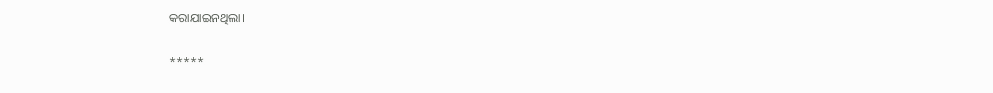କରାଯାଇନଥିଲା।

*****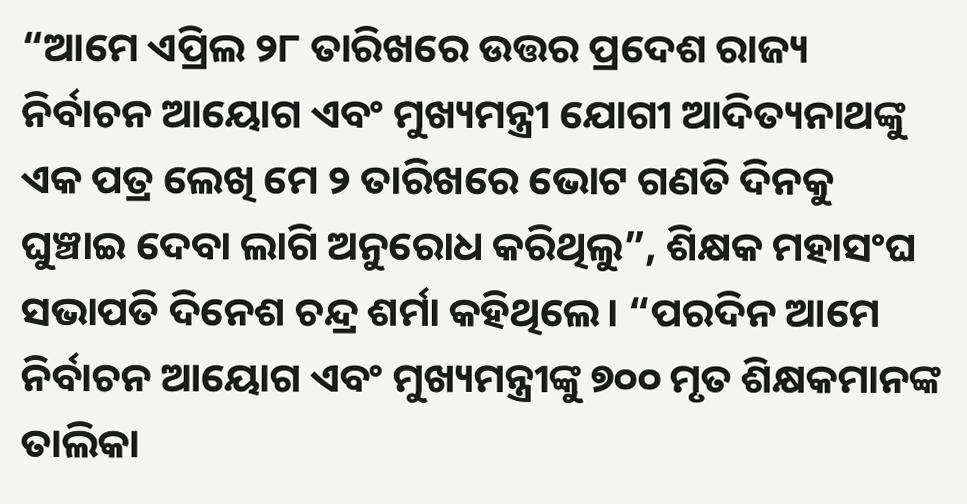“ଆମେ ଏପ୍ରିଲ ୨୮ ତାରିଖରେ ଉତ୍ତର ପ୍ରଦେଶ ରାଜ୍ୟ ନିର୍ବାଚନ ଆୟୋଗ ଏବଂ ମୁଖ୍ୟମନ୍ତ୍ରୀ ଯୋଗୀ ଆଦିତ୍ୟନାଥଙ୍କୁ ଏକ ପତ୍ର ଲେଖି ମେ ୨ ତାରିଖରେ ଭୋଟ ଗଣତି ଦିନକୁ ଘୁଞ୍ଚାଇ ଦେବା ଲାଗି ଅନୁରୋଧ କରିଥିଲୁ”, ଶିକ୍ଷକ ମହାସଂଘ ସଭାପତି ଦିନେଶ ଚନ୍ଦ୍ର ଶର୍ମା କହିଥିଲେ। “ପରଦିନ ଆମେ ନିର୍ବାଚନ ଆୟୋଗ ଏବଂ ମୁଖ୍ୟମନ୍ତ୍ରୀଙ୍କୁ ୭୦୦ ମୃତ ଶିକ୍ଷକମାନଙ୍କ ତାଲିକା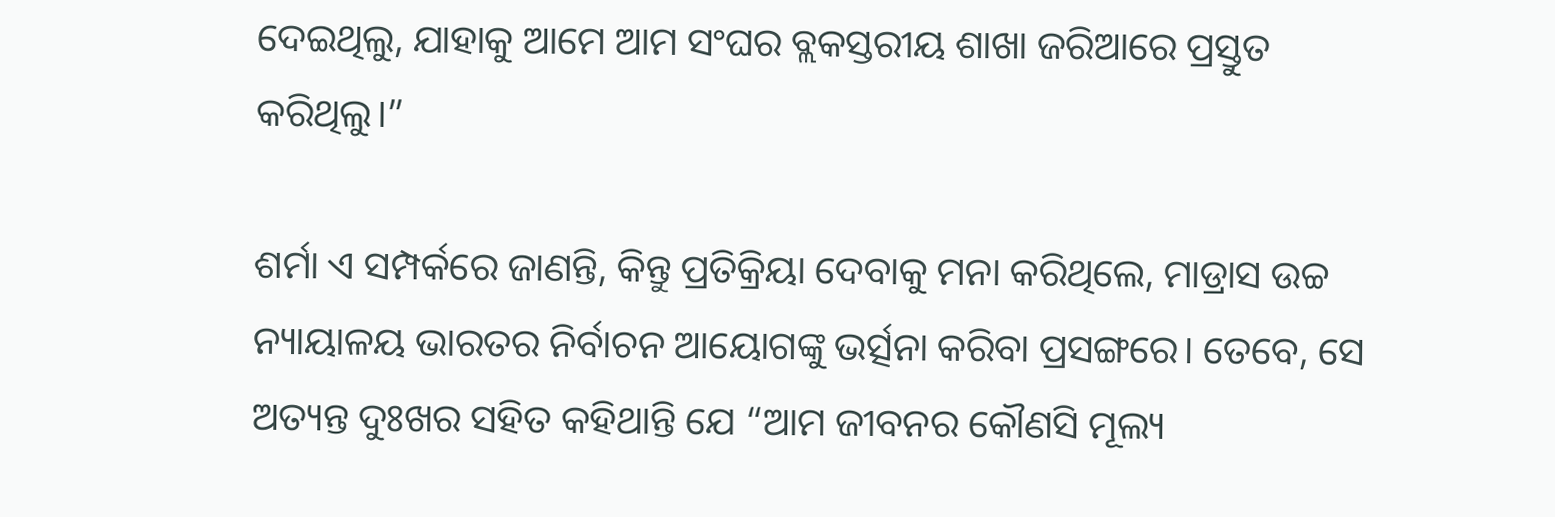ଦେଇଥିଲୁ, ଯାହାକୁ ଆମେ ଆମ ସଂଘର ବ୍ଲକସ୍ତରୀୟ ଶାଖା ଜରିଆରେ ପ୍ରସ୍ତୁତ କରିଥିଲୁ।”

ଶର୍ମା ଏ ସମ୍ପର୍କରେ ଜାଣନ୍ତି, କିନ୍ତୁ ପ୍ରତିକ୍ରିୟା ଦେବାକୁ ମନା କରିଥିଲେ, ମାଡ୍ରାସ ଉଚ୍ଚ ନ୍ୟାୟାଳୟ ଭାରତର ନିର୍ବାଚନ ଆୟୋଗଙ୍କୁ ଭର୍ତ୍ସନା କରିବା ପ୍ରସଙ୍ଗରେ। ତେବେ, ସେ ଅତ୍ୟନ୍ତ ଦୁଃଖର ସହିତ କହିଥାନ୍ତି ଯେ “ଆମ ଜୀବନର କୌଣସି ମୂଲ୍ୟ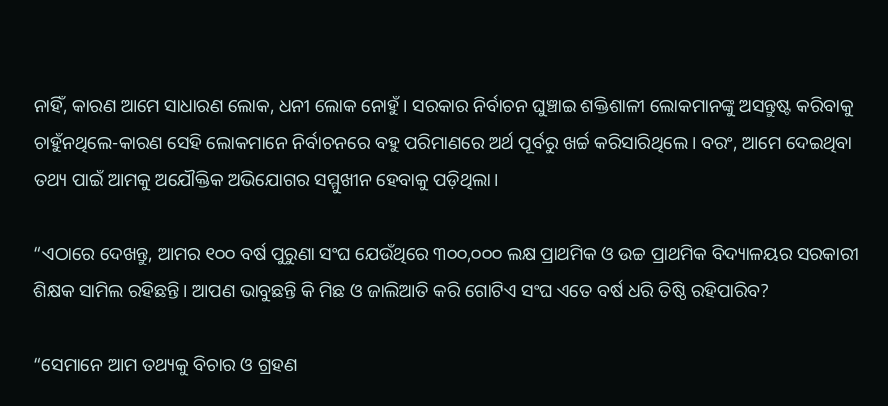ନାହିଁ, କାରଣ ଆମେ ସାଧାରଣ ଲୋକ, ଧନୀ ଲୋକ ନୋହୁଁ। ସରକାର ନିର୍ବାଚନ ଘୁଞ୍ଚାଇ ଶକ୍ତିଶାଳୀ ଲୋକମାନଙ୍କୁ ଅସନ୍ତୁଷ୍ଟ କରିବାକୁ ଚାହୁଁନଥିଲେ-କାରଣ ସେହି ଲୋକମାନେ ନିର୍ବାଚନରେ ବହୁ ପରିମାଣରେ ଅର୍ଥ ପୂର୍ବରୁ ଖର୍ଚ୍ଚ କରିସାରିଥିଲେ। ବରଂ, ଆମେ ଦେଇଥିବା ତଥ୍ୟ ପାଇଁ ଆମକୁ ଅଯୌକ୍ତିକ ଅଭିଯୋଗର ସମ୍ମୁଖୀନ ହେବାକୁ ପଡ଼ିଥିଲା।

“ଏଠାରେ ଦେଖନ୍ତୁ, ଆମର ୧୦୦ ବର୍ଷ ପୁରୁଣା ସଂଘ ଯେଉଁଥିରେ ୩୦୦,୦୦୦ ଲକ୍ଷ ପ୍ରାଥମିକ ଓ ଉଚ୍ଚ ପ୍ରାଥମିକ ବିଦ୍ୟାଳୟର ସରକାରୀ ଶିକ୍ଷକ ସାମିଲ ରହିଛନ୍ତି। ଆପଣ ଭାବୁଛନ୍ତି କି ମିଛ ଓ ଜାଲିଆତି କରି ଗୋଟିଏ ସଂଘ ଏତେ ବର୍ଷ ଧରି ତିଷ୍ଠି ରହିପାରିବ?

“ସେମାନେ ଆମ ତଥ୍ୟକୁ ବିଚାର ଓ ଗ୍ରହଣ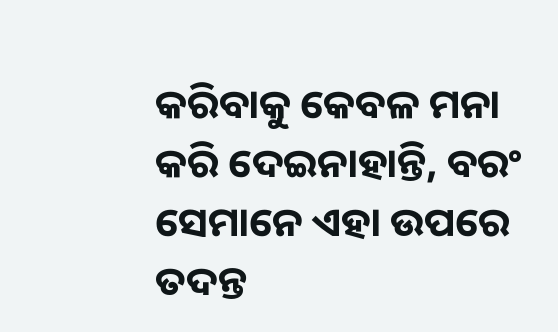କରିବାକୁ କେବଳ ମନା କରି ଦେଇନାହାନ୍ତି, ବରଂ ସେମାନେ ଏହା ଉପରେ ତଦନ୍ତ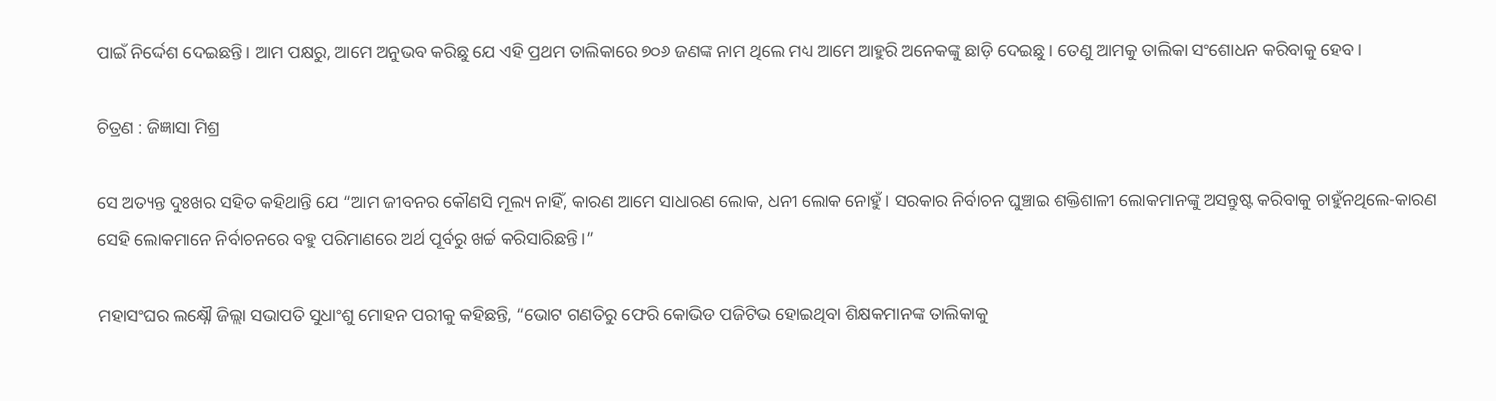ପାଇଁ ନିର୍ଦ୍ଦେଶ ଦେଇଛନ୍ତି। ଆମ ପକ୍ଷରୁ, ଆମେ ଅନୁଭବ କରିଛୁ ଯେ ଏହି ପ୍ରଥମ ତାଲିକାରେ ୭୦୬ ଜଣଙ୍କ ନାମ ଥିଲେ ମଧ୍ୟ ଆମେ ଆହୁରି ଅନେକଙ୍କୁ ଛାଡ଼ି ଦେଇଛୁ। ତେଣୁ ଆମକୁ ତାଲିକା ସଂଶୋଧନ କରିବାକୁ ହେବ।

ଚିତ୍ରଣ : ଜିଜ୍ଞାସା ମିଶ୍ର

ସେ ଅତ୍ୟନ୍ତ ଦୁଃଖର ସହିତ କହିଥାନ୍ତି ଯେ “ଆମ ଜୀବନର କୌଣସି ମୂଲ୍ୟ ନାହିଁ, କାରଣ ଆମେ ସାଧାରଣ ଲୋକ, ଧନୀ ଲୋକ ନୋହୁଁ। ସରକାର ନିର୍ବାଚନ ଘୁଞ୍ଚାଇ ଶକ୍ତିଶାଳୀ ଲୋକମାନଙ୍କୁ ଅସନ୍ତୁଷ୍ଟ କରିବାକୁ ଚାହୁଁନଥିଲେ-କାରଣ ସେହି ଲୋକମାନେ ନିର୍ବାଚନରେ ବହୁ ପରିମାଣରେ ଅର୍ଥ ପୂର୍ବରୁ ଖର୍ଚ୍ଚ କରିସାରିଛନ୍ତି।”

ମହାସଂଘର ଲକ୍ଷ୍ନୌ ଜିଲ୍ଲା ସଭାପତି ସୁଧାଂଶୁ ମୋହନ ପରୀକୁ କହିଛନ୍ତି, “ଭୋଟ ଗଣତିରୁ ଫେରି କୋଭିଡ ପଜିଟିଭ ହୋଇଥିବା ଶିକ୍ଷକମାନଙ୍କ ତାଲିକାକୁ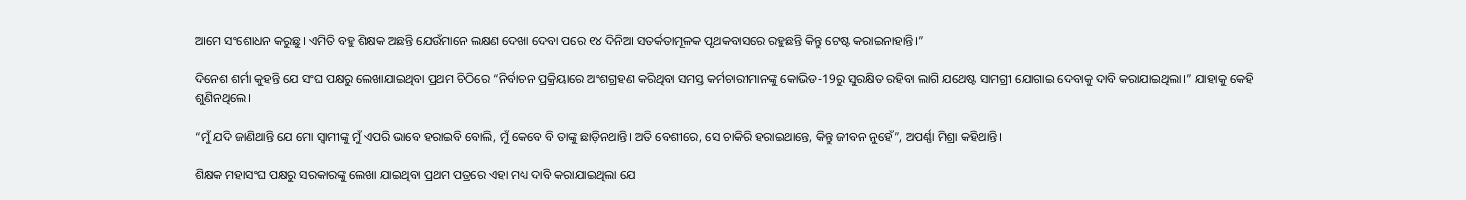ଆମେ ସଂଶୋଧନ କରୁଛୁ। ଏମିତି ବହୁ ଶିକ୍ଷକ ଅଛନ୍ତି ଯେଉଁମାନେ ଲକ୍ଷଣ ଦେଖା ଦେବା ପରେ ୧୪ ଦିନିଆ ସତର୍କତାମୂଳକ ପୃଥକବାସରେ ରହୁଛନ୍ତି କିନ୍ତୁ ଟେଷ୍ଟ କରାଇନାହାନ୍ତି।”

ଦିନେଶ ଶର୍ମା କୁହନ୍ତି ଯେ ସଂଘ ପକ୍ଷରୁ ଲେଖାଯାଇଥିବା ପ୍ରଥମ ଚିଠିରେ “ନିର୍ବାଚନ ପ୍ରକ୍ରିୟାରେ ଅଂଶଗ୍ରହଣ କରିଥିବା ସମସ୍ତ କର୍ମଚାରୀମାନଙ୍କୁ କୋଭିଡ-19ରୁ ସୁରକ୍ଷିତ ରହିବା ଲାଗି ଯଥେଷ୍ଟ ସାମଗ୍ରୀ ଯୋଗାଇ ଦେବାକୁ ଦାବି କରାଯାଇଥିଲା।” ଯାହାକୁ କେହି ଶୁଣିନଥିଲେ।

“ମୁଁ ଯଦି ଜାଣିଥାନ୍ତି ଯେ ମୋ ସ୍ୱାମୀଙ୍କୁ ମୁଁ ଏପରି ଭାବେ ହରାଇବି ବୋଲି, ମୁଁ କେବେ ବି ତାଙ୍କୁ ଛାଡ଼ିନଥାନ୍ତି। ଅତି ବେଶୀରେ, ସେ ଚାକିରି ହରାଇଥାନ୍ତେ, କିନ୍ତୁ ଜୀବନ ନୁହେଁ”, ଅପର୍ଣ୍ଣା ମିଶ୍ରା କହିଥାନ୍ତି।

ଶିକ୍ଷକ ମହାସଂଘ ପକ୍ଷରୁ ସରକାରଙ୍କୁ ଲେଖା ଯାଇଥିବା ପ୍ରଥମ ପତ୍ରରେ ଏହା ମଧ୍ୟ ଦାବି କରାଯାଇଥିଲା ଯେ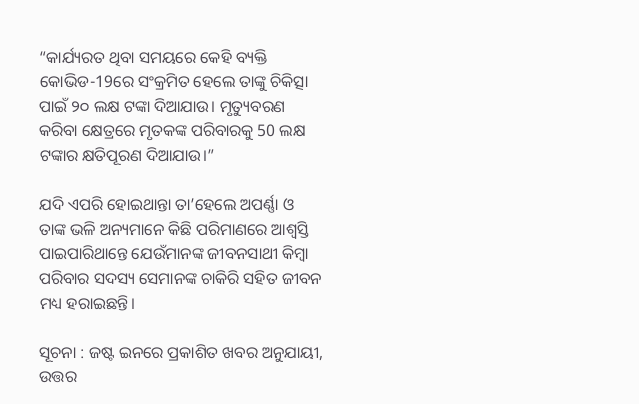“କାର୍ଯ୍ୟରତ ଥିବା ସମୟରେ କେହି ବ୍ୟକ୍ତି କୋଭିଡ-19ରେ ସଂକ୍ରମିତ ହେଲେ ତାଙ୍କୁ ଚିକିତ୍ସା ପାଇଁ ୨୦ ଲକ୍ଷ ଟଙ୍କା ଦିଆଯାଉ। ମୃତ୍ୟୁବରଣ କରିବା କ୍ଷେତ୍ରରେ ମୃତକଙ୍କ ପରିବାରକୁ 50 ଲକ୍ଷ ଟଙ୍କାର କ୍ଷତିପୂରଣ ଦିଆଯାଉ।”

ଯଦି ଏପରି ହୋଇଥାନ୍ତା ତା’ହେଲେ ଅପର୍ଣ୍ଣା ଓ ତାଙ୍କ ଭଳି ଅନ୍ୟମାନେ କିଛି ପରିମାଣରେ ଆଶ୍ୱସ୍ତି ପାଇପାରିଥାନ୍ତେ ଯେଉଁମାନଙ୍କ ଜୀବନସାଥୀ କିମ୍ବା ପରିବାର ସଦସ୍ୟ ସେମାନଙ୍କ ଚାକିରି ସହିତ ଜୀବନ ମଧ୍ୟ ହରାଇଛନ୍ତି।

ସୂଚନା : ଜଷ୍ଟ ଇନରେ ପ୍ରକାଶିତ ଖବର ଅନୁଯାୟୀ, ଉତ୍ତର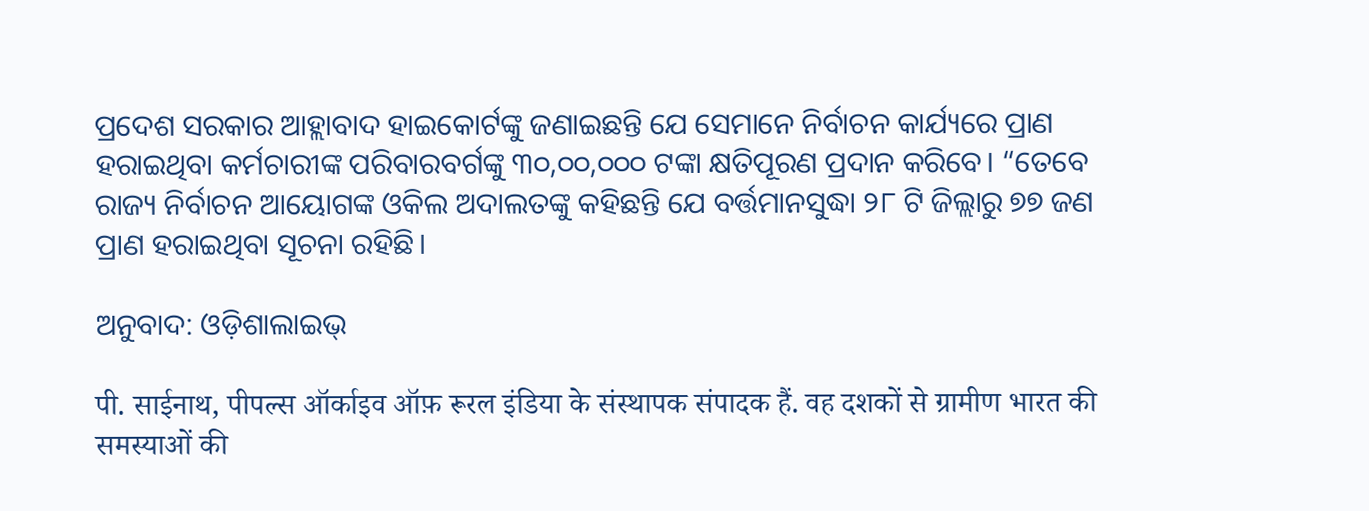ପ୍ରଦେଶ ସରକାର ଆହ୍ଲାବାଦ ହାଇକୋର୍ଟଙ୍କୁ ଜଣାଇଛନ୍ତି ଯେ ସେମାନେ ନିର୍ବାଚନ କାର୍ଯ୍ୟରେ ପ୍ରାଣ ହରାଇଥିବା କର୍ମଚାରୀଙ୍କ ପରିବାରବର୍ଗଙ୍କୁ ୩୦,୦୦,୦୦୦ ଟଙ୍କା କ୍ଷତିପୂରଣ ପ୍ରଦାନ କରିବେ। “ତେବେ ରାଜ୍ୟ ନିର୍ବାଚନ ଆୟୋଗଙ୍କ ଓକିଲ ଅଦାଲତଙ୍କୁ କହିଛନ୍ତି ଯେ ବର୍ତ୍ତମାନସୁଦ୍ଧା ୨୮ ଟି ଜିଲ୍ଲାରୁ ୭୭ ଜଣ ପ୍ରାଣ ହରାଇଥିବା ସୂଚନା ରହିଛି।

ଅନୁବାଦ: ଓଡ଼ିଶାଲାଇଭ୍‍

पी. साईनाथ, पीपल्स ऑर्काइव ऑफ़ रूरल इंडिया के संस्थापक संपादक हैं. वह दशकों से ग्रामीण भारत की समस्याओं की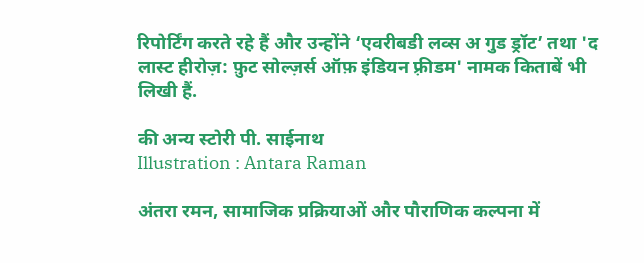रिपोर्टिंग करते रहे हैं और उन्होंने ‘एवरीबडी लव्स अ गुड ड्रॉट’ तथा 'द लास्ट हीरोज़: फ़ुट सोल्ज़र्स ऑफ़ इंडियन फ़्रीडम' नामक किताबें भी लिखी हैं.

की अन्य स्टोरी पी. साईनाथ
Illustration : Antara Raman

अंतरा रमन, सामाजिक प्रक्रियाओं और पौराणिक कल्पना में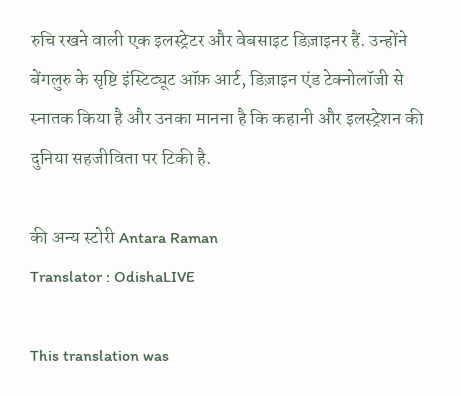रुचि रखने वाली एक इलस्ट्रेटर और वेबसाइट डिज़ाइनर हैं. उन्होंने बेंगलुरु के सृष्टि इंस्टिट्यूट ऑफ़ आर्ट, डिज़ाइन एंड टेक्नोलॉजी से स्नातक किया है और उनका मानना है कि कहानी और इलस्ट्रेशन की दुनिया सहजीविता पर टिकी है.

की अन्य स्टोरी Antara Raman
Translator : OdishaLIVE

This translation was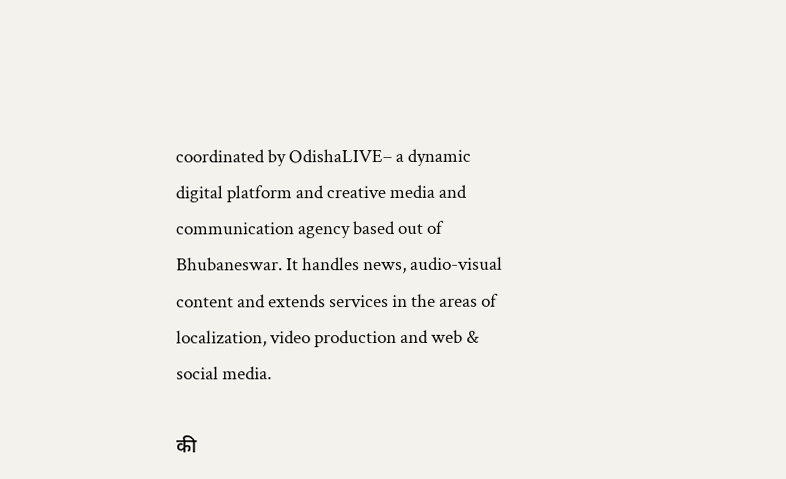coordinated by OdishaLIVE– a dynamic digital platform and creative media and communication agency based out of Bhubaneswar. It handles news, audio-visual content and extends services in the areas of localization, video production and web & social media.

की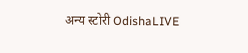अन्य स्टोरी OdishaLIVE